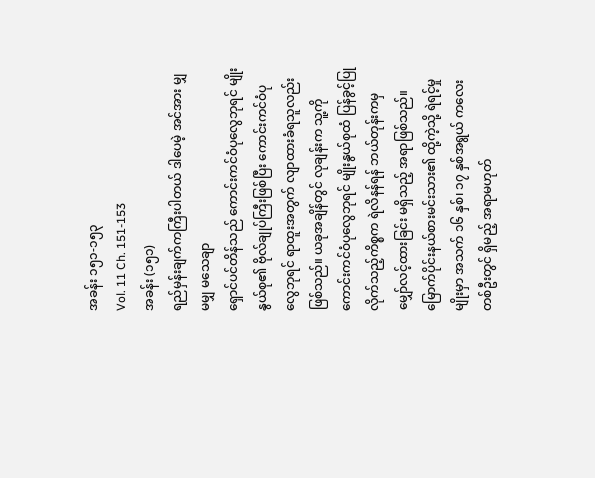အခန်း ၁၅၁-၁၅၃
Vol. 11 Ch. 151-153
အခန်း (၁၅၁)
ရည်မှန်းချက်ကကြီးပါတယ် ဒါပေမဲ့ အင်အား မျှမမျှ မသေချာ
ရှောင်ပင်တိန်သည် ကောင်းကင်ဝံပုလွေဘုရင် မျိုးနွယ်စု၏ ဗိုလ်ချုပ်ကြီးဖြစ်ပြီး ကောင်းကင်ဝံပုလွေဘုရင် ရာထူးအတွက် လျာထားခံရသူလည်း ဖြစ်သည်။ ယခုအချိန်တွင် လုချန်းက သူ့ကို ကောင်းကင်ဝံပုလွေဘုရင် မျိုးနွယ်စုထံ ပြန်ခွင့်ပြုလိုက်သည့်ကိစ္စက ရဲလိနန်ရန် ဘယ်တုန်းကမှ မျှော်လင့်ထားခြင်း မရှိသည့် အရာဖြစ်သည်။
မြောက်ပိုင်းနယ်စားမင်းသား၏ ထို့ကဲ့သို့ ရဲရင့်မှုမျိုးမှာ အသက် ၁၆ နှစ်၊ ၁၇ နှစ်အရွယ် ကလေးတစ်ဦးတွင် ရှိမည့် အရာမဟုတ်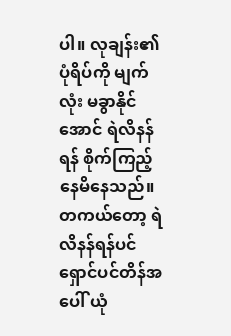ပါ။ လုချန်း၏ ပုံရိပ်ကို မျက်လုံး မခွာနိုင်အောင် ရဲလိနန်ရန် စိုက်ကြည့်နေမိနေသည်။
တကယ်တော့ ရဲလိနန်ရန်ပင် ရှောင်ပင်တိန်အပေါ် ယုံ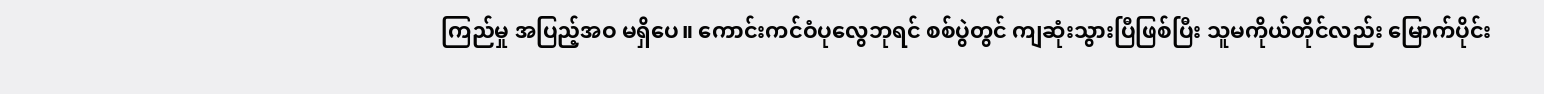ကြည်မှု အပြည့်အဝ မရှိပေ။ ကောင်းကင်ဝံပုလွေဘုရင် စစ်ပွဲတွင် ကျဆုံးသွားပြီဖြစ်ပြီး သူမကိုယ်တိုင်လည်း မြောက်ပိုင်း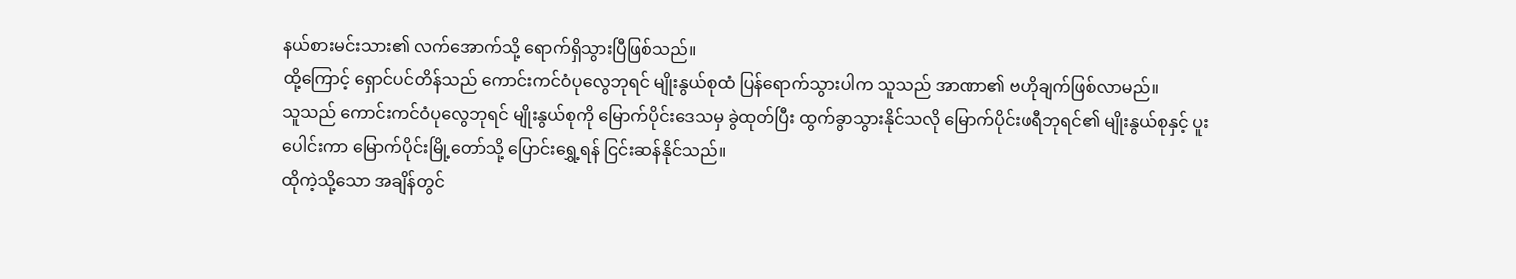နယ်စားမင်းသား၏ လက်အောက်သို့ ရောက်ရှိသွားပြီဖြစ်သည်။
ထို့ကြောင့် ရှောင်ပင်တိန်သည် ကောင်းကင်ဝံပုလွေဘုရင် မျိုးနွယ်စုထံ ပြန်ရောက်သွားပါက သူသည် အာဏာ၏ ဗဟိုချက်ဖြစ်လာမည်။
သူသည် ကောင်းကင်ဝံပုလွေဘုရင် မျိုးနွယ်စုကို မြောက်ပိုင်းဒေသမှ ခွဲထုတ်ပြီး ထွက်ခွာသွားနိုင်သလို မြောက်ပိုင်းဖရီဘုရင်၏ မျိုးနွယ်စုနှင့် ပူးပေါင်းကာ မြောက်ပိုင်းမြို့တော်သို့ ပြောင်းရွှေ့ရန် ငြင်းဆန်နိုင်သည်။
ထိုကဲ့သို့သော အချိန်တွင်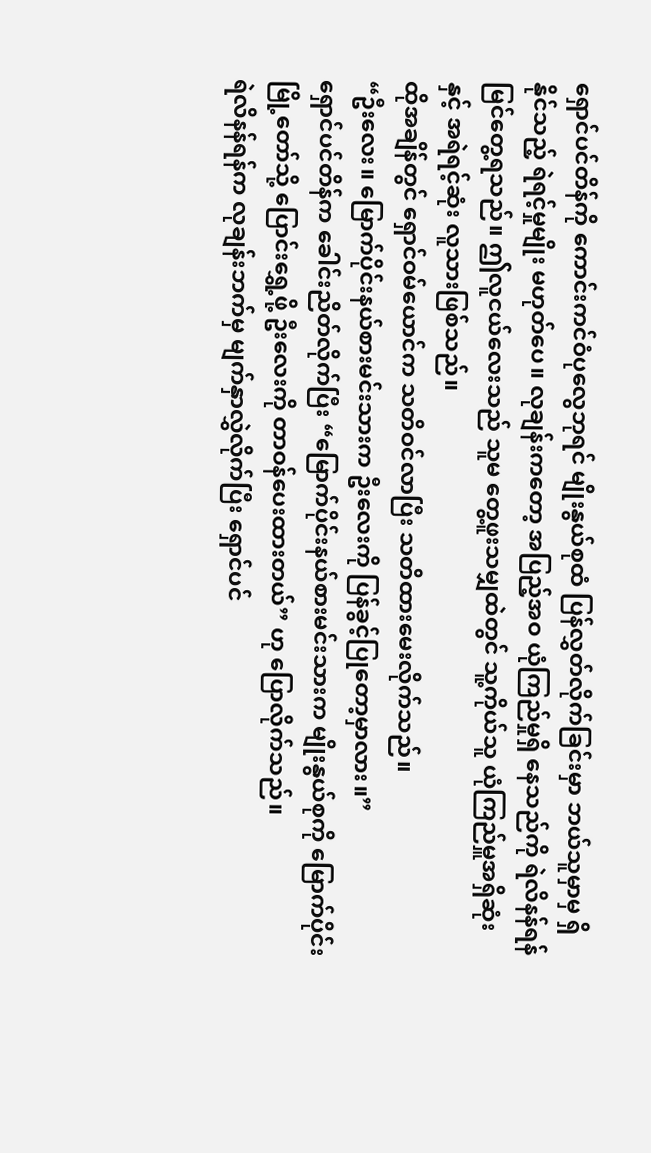ရှောင်ပင်တိန်ကို ကောင်းကင်ဝံပုလွေဘုရင် မျိုးနွယ်စုထံ ပြန်လွှတ်လိုက်ခြင်းမှာ ဘယ်သူမှာမှ ရှိနိုင်သည့် ရဲရင့်မှုမျိုး မဟုတ်ပေ။ လုချန်းကတော့ အပြည့်အဝ ယုံကြည်မှုရှိ နေသည်ကို ရဲလိနန်ရန် မြင်တွေ့ရသည်။ ဤလူငယ်လေးသည် သူမ တွေ့ဖူးသမျှထဲတွင် သူ့ကိုယ်သူ ယုံကြည်မှူအရှိဆုံးနှင့် အရဲရင့်ဆုံး လူသားဖြစ်သည်။
ထိုအချိန်တွင် ရှောင်ဝမ်ယောင်က သတိဝင်လာပြီး သတိထားမေးလိုက်သည်။
“ဦးလေး။ မြောက်ပိုင်းနယ်စားမင်းသားက ဦးလေးကို ပြန်ခွင့်ပြုတော့မှာလား။”
ရှောင်ပင်တိန်က ခေါင်းညိတ်လိုက်ပြီး “မြောက်ပိုင်းနယ်စားမင်းသားက မျိုးနွယ်စုကို မြောက်ပိုင်းမြို့တော်သို့ ပြောင်းရွှေ့ဖို့ ဦးလေးကို တာဝန်ပေးထားတယ်” ဟု ပြောလိုက်သည်။
ရဲလိနန်ရန်က လုချန်းဘက်မှ မျက်နှာလွှဲလိုက်ပြီး ရှောင်ပင်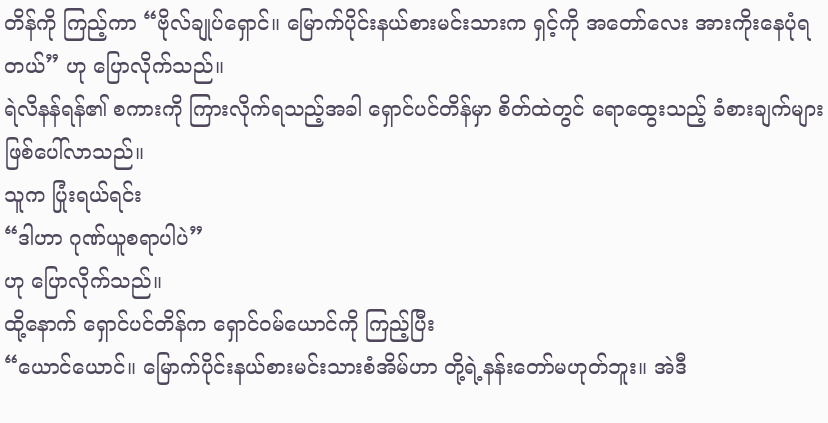တိန်ကို ကြည့်ကာ “ဗိုလ်ချုပ်ရှောင်။ မြောက်ပိုင်းနယ်စားမင်းသားက ရှင့်ကို အတော်လေး အားကိုးနေပုံရတယ်” ဟု ပြောလိုက်သည်။
ရဲလိနန်ရန်၏ စကားကို ကြားလိုက်ရသည့်အခါ ရှောင်ပင်တိန်မှာ စိတ်ထဲတွင် ရောထွေးသည့် ခံစားချက်များ ဖြစ်ပေါ်လာသည်။
သူက ပြုံးရယ်ရင်း
“ဒါဟာ ဂုဏ်ယူစရာပါပဲ”
ဟု ပြောလိုက်သည်။
ထို့နောက် ရှောင်ပင်တိန်က ရှောင်ဝမ်ယောင်ကို ကြည့်ပြီး
“ယောင်ယောင်။ မြောက်ပိုင်းနယ်စားမင်းသားစံအိမ်ဟာ တို့ရဲ့နန်းတော်မဟုတ်ဘူး။ အဲဒီ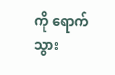ကို ရောက်သွား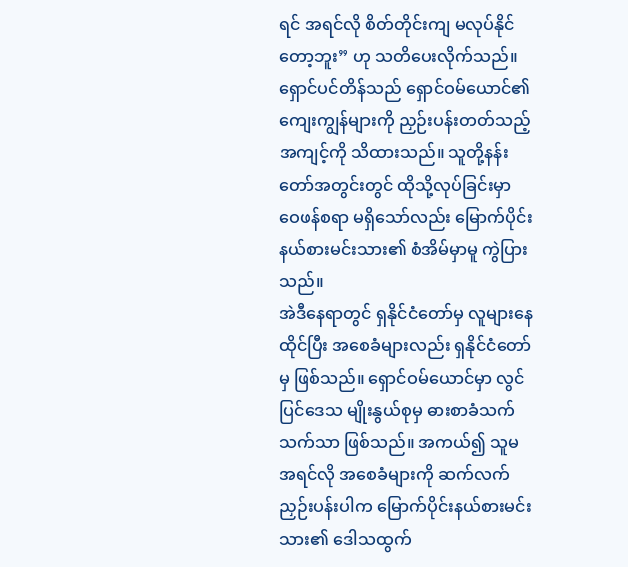ရင် အရင်လို စိတ်တိုင်းကျ မလုပ်နိုင်တော့ဘူး” ဟု သတိပေးလိုက်သည်။
ရှောင်ပင်တိန်သည် ရှောင်ဝမ်ယောင်၏ ကျေးကျွန်များကို ညှဉ်းပန်းတတ်သည့် အကျင့်ကို သိထားသည်။ သူတို့နန်းတော်အတွင်းတွင် ထိုသို့လုပ်ခြင်းမှာ ဝေဖန်စရာ မရှိသော်လည်း မြောက်ပိုင်းနယ်စားမင်းသား၏ စံအိမ်မှာမူ ကွဲပြားသည်။
အဲဒီနေရာတွင် ရှနိုင်ငံတော်မှ လူများနေထိုင်ပြီး အစေခံများလည်း ရှနိုင်ငံတော်မှ ဖြစ်သည်။ ရှောင်ဝမ်ယောင်မှာ လွင်ပြင်ဒေသ မျိုးနွယ်စုမှ ဓားစာခံသက်သက်သာ ဖြစ်သည်။ အကယ်၍ သူမအရင်လို အစေခံများကို ဆက်လက် ညှဉ်းပန်းပါက မြောက်ပိုင်းနယ်စားမင်းသား၏ ဒေါသထွက်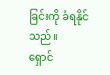ခြင်းကို ခံရနိုင်သည်။
ရှောင်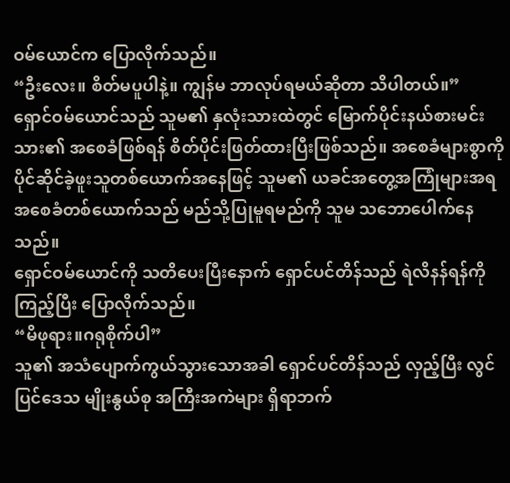ဝမ်ယောင်က ပြောလိုက်သည်။
“ဦးလေး။ စိတ်မပူပါနဲ့။ ကျွန်မ ဘာလုပ်ရမယ်ဆိုတာ သိပါတယ်။”
ရှောင်ဝမ်ယောင်သည် သူမ၏ နှလုံးသားထဲတွင် မြောက်ပိုင်းနယ်စားမင်းသား၏ အစေခံဖြစ်ရန် စိတ်ပိုင်းဖြတ်ထားပြီးဖြစ်သည်။ အစေခံများစွာကို ပိုင်ဆိုင်ခဲ့ဖူးသူတစ်ယောက်အနေဖြင့် သူမ၏ ယခင်အတွေ့အကြုံများအရ အစေခံတစ်ယောက်သည် မည်သို့ပြုမူရမည်ကို သူမ သဘောပေါက်နေသည်။
ရှောင်ဝမ်ယောင်ကို သတိပေးပြီးနောက် ရှောင်ပင်တိန်သည် ရဲလိနန်ရန်ကို ကြည့်ပြီး ပြောလိုက်သည်။
“မိဖုရား။ဂရုစိုက်ပါ”
သူ၏ အသံပျောက်ကွယ်သွားသောအခါ ရှောင်ပင်တိန်သည် လှည့်ပြီး လွင်ပြင်ဒေသ မျိုးနွယ်စု အကြီးအကဲများ ရှိရာဘက်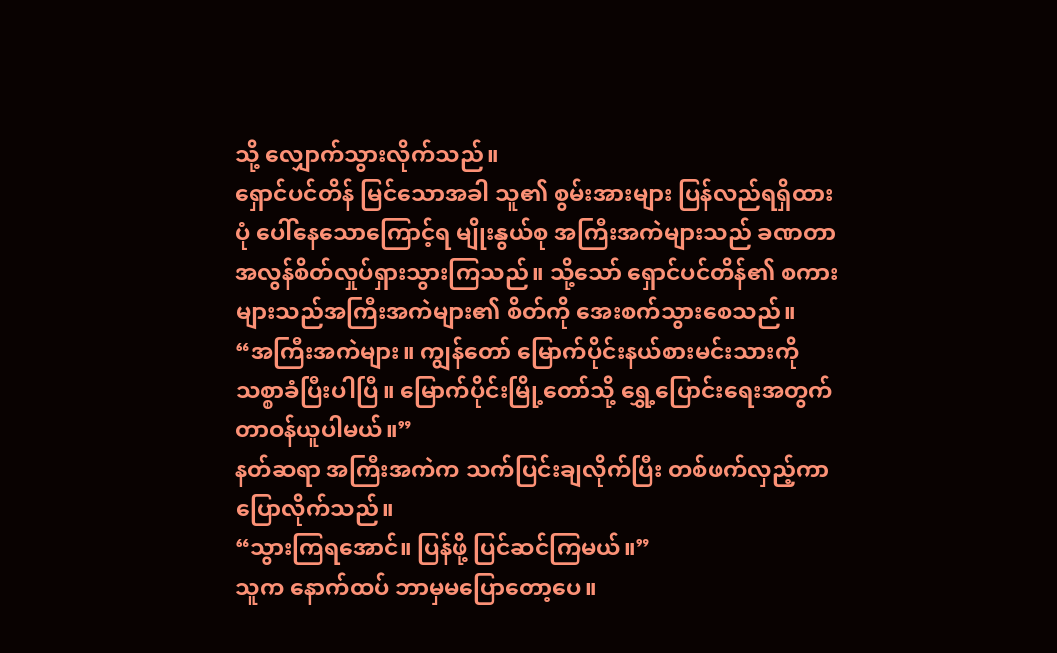သို့ လျှောက်သွားလိုက်သည်။
ရှောင်ပင်တိန် မြင်သောအခါ သူ၏ စွမ်းအားများ ပြန်လည်ရရှိထားပုံ ပေါ်နေသောကြောင့်ရ မျိုးနွယ်စု အကြီးအကဲများသည် ခဏတာ အလွန်စိတ်လှုပ်ရှားသွားကြသည်။ သို့သော် ရှောင်ပင်တိန်၏ စကားများသည်အကြီးအကဲများ၏ စိတ်ကို အေးစက်သွားစေသည်။
“အကြီးအကဲများ။ ကျွန်တော် မြောက်ပိုင်းနယ်စားမင်းသားကို သစ္စာခံပြီးပါပြီ။ မြောက်ပိုင်းမြို့တော်သို့ ရွှေ့ပြောင်းရေးအတွက် တာဝန်ယူပါမယ်။”
နတ်ဆရာ အကြီးအကဲက သက်ပြင်းချလိုက်ပြီး တစ်ဖက်လှည့်ကာ ပြောလိုက်သည်။
“သွားကြရအောင်။ ပြန်ဖို့ ပြင်ဆင်ကြမယ်။”
သူက နောက်ထပ် ဘာမှမပြောတော့ပေ။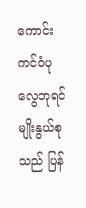ကောင်းကင်ဝံပုလွေဘုရင်မျိုးနွယ်စုသည် ပြန်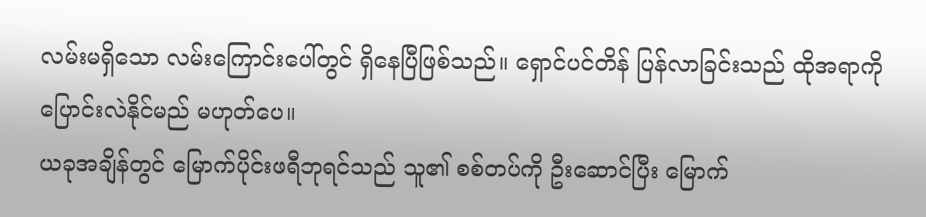လမ်းမရှိသော လမ်းကြောင်းပေါ်တွင် ရှိနေပြီဖြစ်သည်။ ရှောင်ပင်တိန် ပြန်လာခြင်းသည် ထိုအရာကို ပြောင်းလဲနိုင်မည် မဟုတ်ပေ။
ယခုအချိန်တွင် မြောက်ပိုင်းဖရီဘုရင်သည် သူ၏ စစ်တပ်ကို ဦးဆောင်ပြီး မြောက်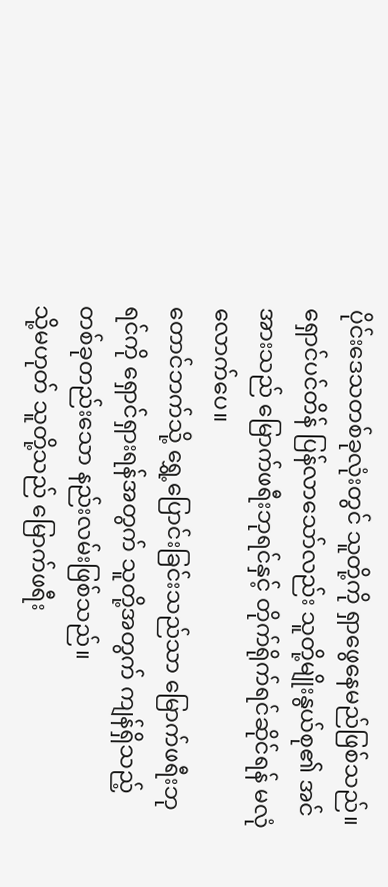ပိုင်းဒေသတစ်ခုလုံးတွင် သူတို့ကို ရှာဖွေနေမည်ဖြစ်သည်။ ရှောင်ပင်တိန် ပြန်လာသော်လည်း သူတို့မျိုးနွယ်စု၏ အင်အားသည် မြောက်ဖရီးဘုရင်နှင့် တိုက်ရိုက်ရင်ဆိုင်ရန် မလုံလောက်ပေ။
တောင်ဘက်သို့ ရွှေ့ပြောင်းခြင်းသည်သာ မြောက်ဖရီးဘုရင်ကို ရှောင်ရှားရန်အတွက် သူတို့အတွက် ကျန်ရှိသည့် တစ်ခုတည်းသော နည်းလမ်းဖြစ်သည်။
သို့မဟုတ် သူတို့သည် မြောက်ဖရီး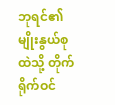ဘုရင်၏ မျိုးနွယ်စုထဲသို့ တိုက်ရိုက်ဝင်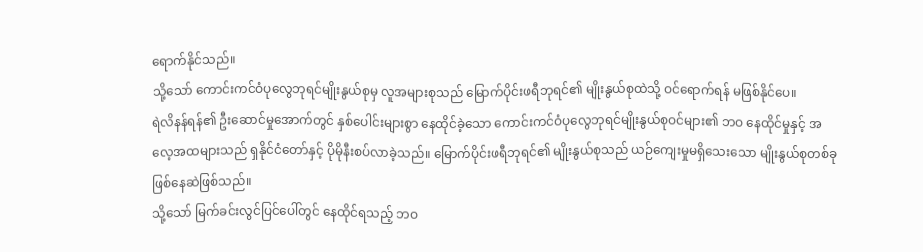ရောက်နိုင်သည်။
သို့သော် ကောင်းကင်ဝံပုလွေဘုရင်မျိုးနွယ်စုမှ လူအများစုသည် မြောက်ပိုင်းဖရီဘုရင်၏ မျိုးနွယ်စုထဲသို့ ဝင်ရောက်ရန် မဖြစ်နိုင်ပေ။
ရဲလိနန်ရန်၏ ဦးဆောင်မှုအောက်တွင် နှစ်ပေါင်းများစွာ နေထိုင်ခဲ့သော ကောင်းကင်ဝံပုလွေဘုရင်မျိုးနွယ်စုဝင်များ၏ ဘဝ နေထိုင်မှုနှင့် အလေ့အထများသည် ရှနိုင်ငံတော်နှင့် ပိုမိုနီးစပ်လာခဲ့သည်။ မြောက်ပိုင်းဖရီဘုရင်၏ မျိုးနွယ်စုသည် ယဉ်ကျေးမှုမရှိသေးသော မျိုးနွယ်စုတစ်ခုဖြစ်နေဆဲဖြစ်သည်။
သို့သော် မြက်ခင်းလွင်ပြင်ပေါ်တွင် နေထိုင်ရသည့် ဘဝ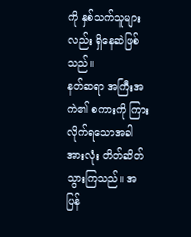ကို နှစ်သက်သူများလည်း ရှိနေဆဲဖြစ်သည်။
နတ်ဆရာ အကြီးအကဲ၏ စကားကို ကြားလိုက်ရသောအခါ အားလုံး တိတ်ဆိတ်သွားကြသည်။ အပြန်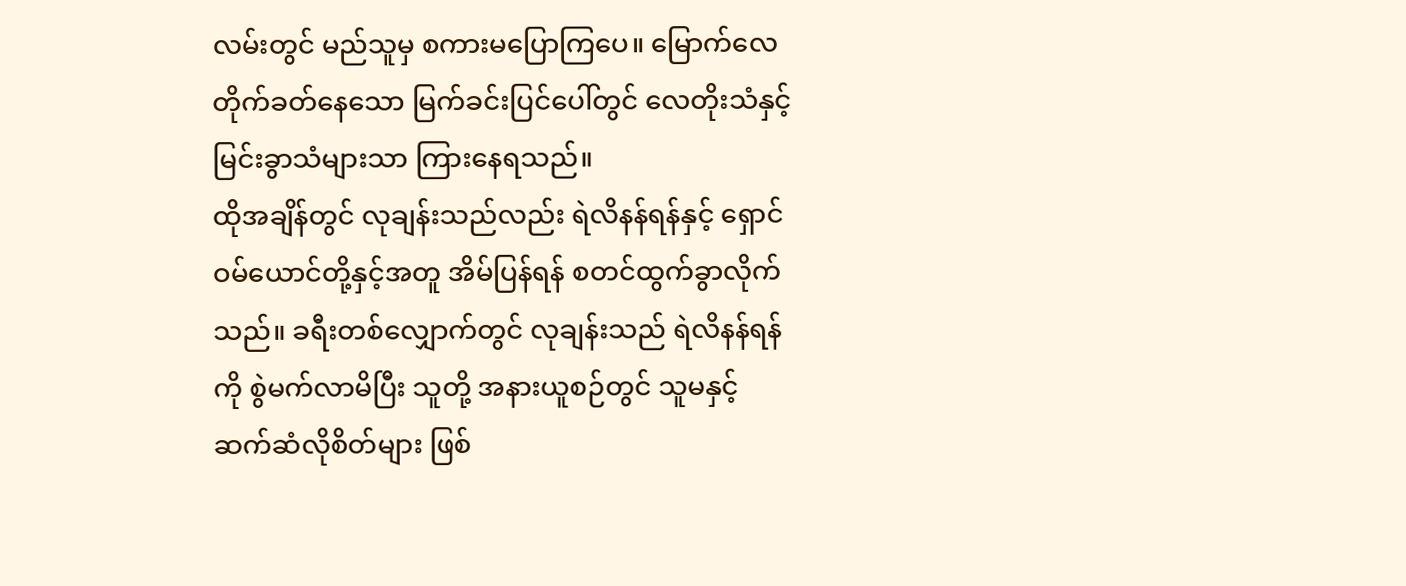လမ်းတွင် မည်သူမှ စကားမပြောကြပေ။ မြောက်လေတိုက်ခတ်နေသော မြက်ခင်းပြင်ပေါ်တွင် လေတိုးသံနှင့် မြင်းခွာသံများသာ ကြားနေရသည်။
ထိုအချိန်တွင် လုချန်းသည်လည်း ရဲလိနန်ရန်နှင့် ရှောင်ဝမ်ယောင်တို့နှင့်အတူ အိမ်ပြန်ရန် စတင်ထွက်ခွာလိုက်သည်။ ခရီးတစ်လျှောက်တွင် လုချန်းသည် ရဲလိနန်ရန်ကို စွဲမက်လာမိပြီး သူတို့ အနားယူစဉ်တွင် သူမနှင့် ဆက်ဆံလိုစိတ်များ ဖြစ်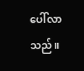ပေါ်လာသည်။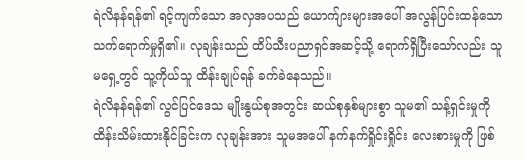ရဲလိနန်ရန်၏ ရင့်ကျက်သော အလှအပသည် ယောက်ျားများအပေါ် အလွန်ပြင်းထန်သော သက်ရောက်မှုရှိ၏။ လုချန်းသည် ထိပ်သီးပညာရှင်အဆင့်သို့ ရောက်ရှိပြီးသော်လည်း သူမရှေ့တွင် သူ့ကိုယ်သူ ထိန်းချုပ်ရန် ခက်ခဲနေသည်။
ရဲလိနန်ရန်၏ လွင်ပြင်ဒေသ မျိုးနွယ်စုအတွင်း ဆယ်စုနှစ်များစွာ သူမ၏ သန့်ရှင်းမှုကို ထိန်းသိမ်းထားနိုင်ခြင်းက လုချန်းအား သူမအပေါ် နက်နက်ရှိုင်းရှိုင်း လေးစားမှုကို ဖြစ်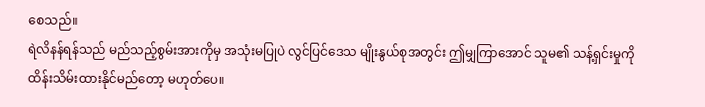စေသည်။
ရဲလိနန်ရန်သည် မည်သည့်စွမ်းအားကိုမှ အသုံးမပြုပဲ လွင်ပြင်ဒေသ မျိုးနွယ်စုအတွင်း ဤမျှကြာအောင် သူမ၏ သန့်ရှင်းမှုကို ထိန်းသိမ်းထားနိုင်မည်တော့ မဟုတ်ပေ။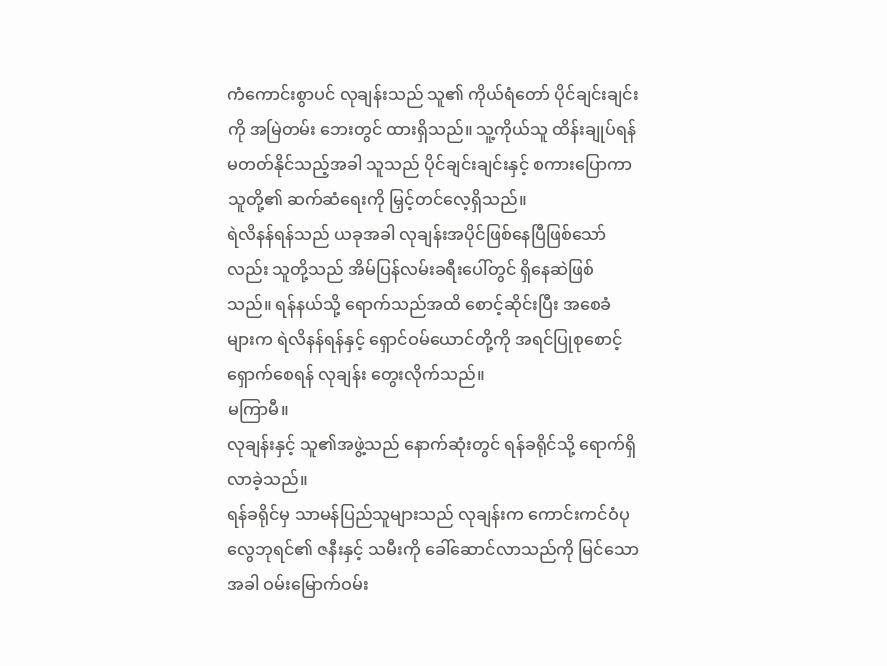ကံကောင်းစွာပင် လုချန်းသည် သူ၏ ကိုယ်ရံတော် ပိုင်ချင်းချင်းကို အမြဲတမ်း ဘေးတွင် ထားရှိသည်။ သူ့ကိုယ်သူ ထိန်းချုပ်ရန် မတတ်နိုင်သည့်အခါ သူသည် ပိုင်ချင်းချင်းနှင့် စကားပြောကာ သူတို့၏ ဆက်ဆံရေးကို မြှင့်တင်လေ့ရှိသည်။
ရဲလိနန်ရန်သည် ယခုအခါ လုချန်းအပိုင်ဖြစ်နေပြီဖြစ်သော်လည်း သူတို့သည် အိမ်ပြန်လမ်းခရီးပေါ်တွင် ရှိနေဆဲဖြစ်သည်။ ရန်နယ်သို့ ရောက်သည်အထိ စောင့်ဆိုင်းပြီး အစေခံများက ရဲလိနန်ရန်နှင့် ရှောင်ဝမ်ယောင်တို့ကို အရင်ပြုစုစောင့်ရှောက်စေရန် လုချန်း တွေးလိုက်သည်။
မကြာမီ။
လုချန်းနှင့် သူ၏အဖွဲ့သည် နောက်ဆုံးတွင် ရန်ခရိုင်သို့ ရောက်ရှိလာခဲ့သည်။
ရန်ခရိုင်မှ သာမန်ပြည်သူများသည် လုချန်းက ကောင်းကင်ဝံပုလွေဘုရင်၏ ဇနီးနှင့် သမီးကို ခေါ်ဆောင်လာသည်ကို မြင်သောအခါ ဝမ်းမြောက်ဝမ်း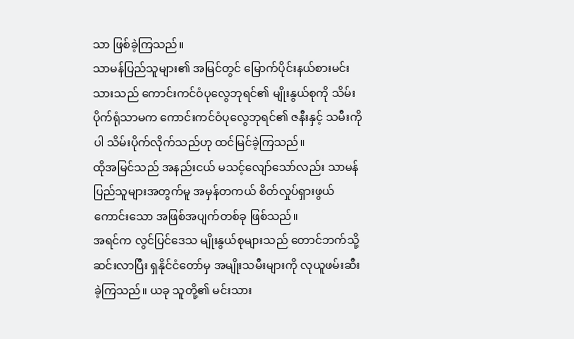သာ ဖြစ်ခဲ့ကြသည်။
သာမန်ပြည်သူများ၏ အမြင်တွင် မြောက်ပိုင်းနယ်စားမင်းသားသည် ကောင်းကင်ဝံပုလွေဘုရင်၏ မျိုးနွယ်စုကို သိမ်းပိုက်ရုံသာမက ကောင်းကင်ဝံပုလွေဘုရင်၏ ဇနီးနှင့် သမီးကိုပါ သိမ်းပိုက်လိုက်သည်ဟု ထင်မြင်ခဲ့ကြသည်။
ထိုအမြင်သည် အနည်းငယ် မသင့်လျော်သော်လည်း သာမန်ပြည်သူများအတွက်မူ အမှန်တကယ် စိတ်လှုပ်ရှားဖွယ်ကောင်းသော အဖြစ်အပျက်တစ်ခု ဖြစ်သည်။
အရင်က လွင်ပြင်ဒေသ မျိုးနွယ်စုများသည် တောင်ဘက်သို့ ဆင်းလာပြီး ရှနိုင်ငံတော်မှ အမျိုးသမီးများကို လုယူဖမ်းဆီးခဲ့ကြသည်။ ယခု သူတို့၏ မင်းသား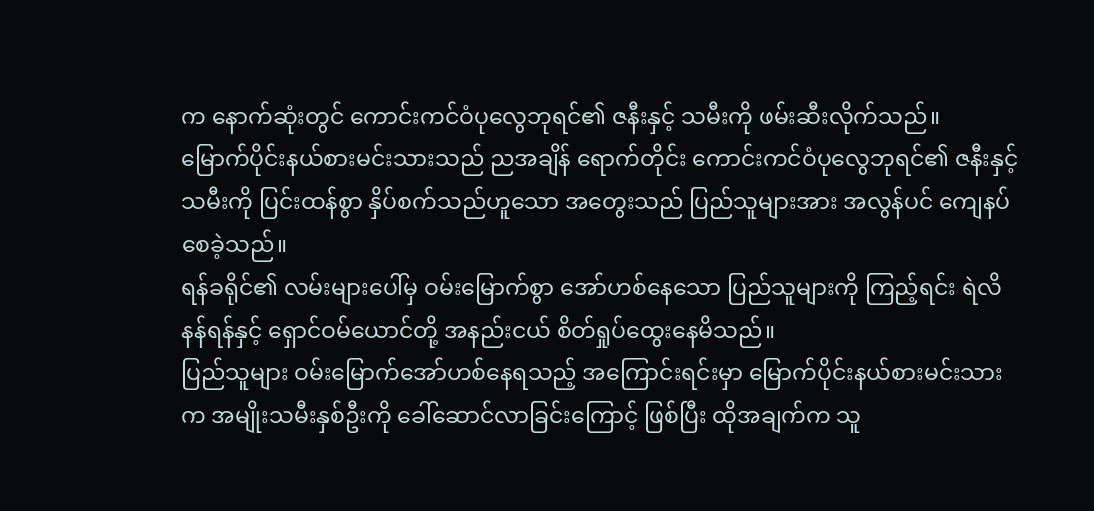က နောက်ဆုံးတွင် ကောင်းကင်ဝံပုလွေဘုရင်၏ ဇနီးနှင့် သမီးကို ဖမ်းဆီးလိုက်သည်။
မြောက်ပိုင်းနယ်စားမင်းသားသည် ညအချိန် ရောက်တိုင်း ကောင်းကင်ဝံပုလွေဘုရင်၏ ဇနီးနှင့် သမီးကို ပြင်းထန်စွာ နှိပ်စက်သည်ဟူသော အတွေးသည် ပြည်သူများအား အလွန်ပင် ကျေနပ်စေခဲ့သည်။
ရန်ခရိုင်၏ လမ်းများပေါ်မှ ဝမ်းမြောက်စွာ အော်ဟစ်နေသော ပြည်သူများကို ကြည့်ရင်း ရဲလိနန်ရန်နှင့် ရှောင်ဝမ်ယောင်တို့ အနည်းငယ် စိတ်ရှုပ်ထွေးနေမိသည်။
ပြည်သူများ ဝမ်းမြောက်အော်ဟစ်နေရသည့် အကြောင်းရင်းမှာ မြောက်ပိုင်းနယ်စားမင်းသားက အမျိုးသမီးနှစ်ဦးကို ခေါ်ဆောင်လာခြင်းကြောင့် ဖြစ်ပြီး ထိုအချက်က သူ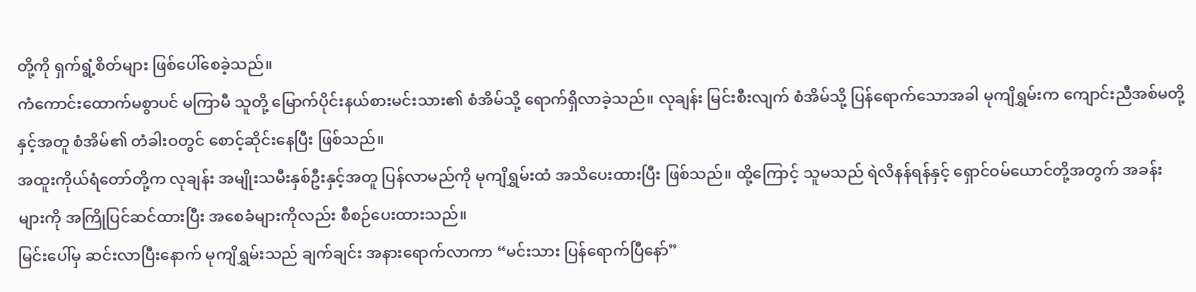တို့ကို ရှက်ရွံ့စိတ်များ ဖြစ်ပေါ်စေခဲ့သည်။
ကံကောင်းထောက်မစွာပင် မကြာမီ သူတို့ မြောက်ပိုင်းနယ်စားမင်းသား၏ စံအိမ်သို့ ရောက်ရှိလာခဲ့သည်။ လုချန်း မြင်းစီးလျက် စံအိမ်သို့ ပြန်ရောက်သောအခါ မုကျိရွှမ်းက ကျောင်းညီအစ်မတို့နှင့်အတူ စံအိမ်၏ တံခါးဝတွင် စောင့်ဆိုင်းနေပြီး ဖြစ်သည်။
အထူးကိုယ်ရံတော်တို့က လုချန်း အမျိုးသမီးနှစ်ဦးနှင့်အတူ ပြန်လာမည်ကို မုကျိရွှမ်းထံ အသိပေးထားပြီး ဖြစ်သည်။ ထို့ကြောင့် သူမသည် ရဲလိနန်ရန်နှင့် ရှောင်ဝမ်ယောင်တို့အတွက် အခန်းများကို အကြိုပြင်ဆင်ထားပြီး အစေခံများကိုလည်း စီစဉ်ပေးထားသည်။
မြင်းပေါ်မှ ဆင်းလာပြီးနောက် မုကျိရွှမ်းသည် ချက်ချင်း အနားရောက်လာကာ “မင်းသား ပြန်ရောက်ပြီနော်”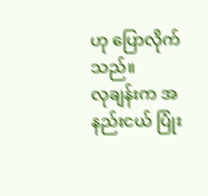ဟု ပြောလိုက်သည်။
လုချန်းက အနည်းငယ် ပြုံး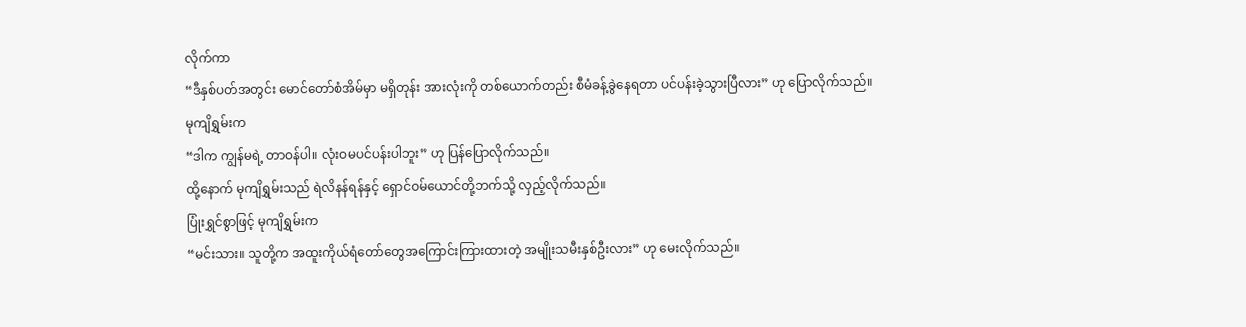လိုက်ကာ
“ဒီနှစ်ပတ်အတွင်း မောင်တော်စံအိမ်မှာ မရှိတုန်း အားလုံးကို တစ်ယောက်တည်း စီမံခန့်ခွဲနေရတာ ပင်ပန်းခဲ့သွားပြီလား” ဟု ပြောလိုက်သည်။
မုကျိရွှမ်းက
“ဒါက ကျွန်မရဲ့ တာဝန်ပါ။ လုံးဝမပင်ပန်းပါဘူး” ဟု ပြန်ပြောလိုက်သည်။
ထို့နောက် မုကျိရွှမ်းသည် ရဲလိနန်ရန်နှင့် ရှောင်ဝမ်ယောင်တို့ဘက်သို့ လှည့်လိုက်သည်။
ပြုံးရွှင်စွာဖြင့် မုကျိရွှမ်းက
“မင်းသား။ သူတို့က အထူးကိုယ်ရံတော်တွေအကြောင်းကြားထားတဲ့ အမျိုးသမီးနှစ်ဦးလား” ဟု မေးလိုက်သည်။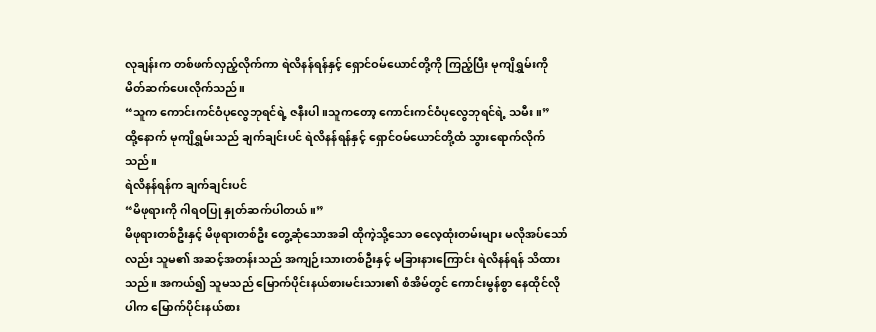လုချန်းက တစ်ဖက်လှည့်လိုက်ကာ ရဲလိနန်ရန်နှင့် ရှောင်ဝမ်ယောင်တို့ကို ကြည့်ပြီး မုကျိရွှမ်းကို မိတ်ဆက်ပေးလိုက်သည်။
“သူက ကောင်းကင်ဝံပုလွေဘုရင်ရဲ့ ဇနီးပါ။သူကတော့ ကောင်းကင်ဝံပုလွေဘုရင်ရဲ့ သမီး။”
ထို့နောက် မုကျိရွှမ်းသည် ချက်ချင်းပင် ရဲလိနန်ရန်နှင့် ရှောင်ဝမ်ယောင်တို့ထံ သွားရောက်လိုက်သည်။
ရဲလိနန်ရန်က ချက်ချင်းပင်
“မိဖုရားကို ဂါရဝပြု နှုတ်ဆက်ပါတယ်။”
မိဖုရားတစ်ဦးနှင့် မိဖုရားတစ်ဦး တွေ့ဆုံသောအခါ ထိုကဲ့သို့သော ဓလေ့ထုံးတမ်းများ မလိုအပ်သော်လည်း သူမ၏ အဆင့်အတန်းသည် အကျဉ်းသားတစ်ဦးနှင့် မခြားနားကြောင်း ရဲလိနန်ရန် သိထားသည်။ အကယ်၍ သူမသည် မြောက်ပိုင်းနယ်စားမင်းသား၏ စံအိမ်တွင် ကောင်းမွန်စွာ နေထိုင်လိုပါက မြောက်ပိုင်းနယ်စား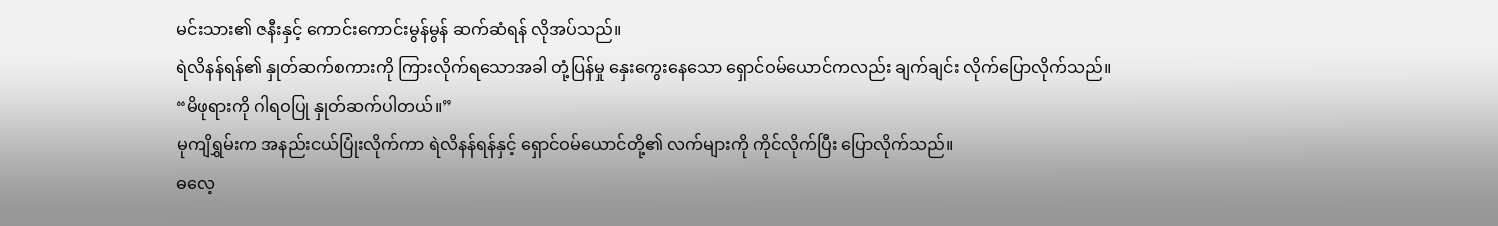မင်းသား၏ ဇနီးနှင့် ကောင်းကောင်းမွန်မွန် ဆက်ဆံရန် လိုအပ်သည်။
ရဲလိနန်ရန်၏ နှုတ်ဆက်စကားကို ကြားလိုက်ရသောအခါ တုံ့ပြန်မှု နှေးကွေးနေသော ရှောင်ဝမ်ယောင်ကလည်း ချက်ချင်း လိုက်ပြောလိုက်သည်။
“မိဖုရားကို ဂါရဝပြု နှုတ်ဆက်ပါတယ်။”
မုကျိရွှမ်းက အနည်းငယ်ပြုံးလိုက်ကာ ရဲလိနန်ရန်နှင့် ရှောင်ဝမ်ယောင်တို့၏ လက်များကို ကိုင်လိုက်ပြီး ပြောလိုက်သည်။
ဓလေ့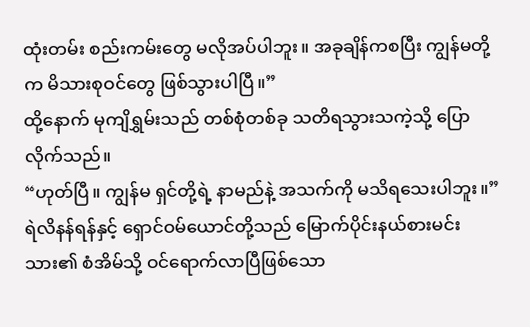ထုံးတမ်း စည်းကမ်းတွေ မလိုအပ်ပါဘူး။ အခုချိန်ကစပြီး ကျွန်မတို့က မိသားစုဝင်တွေ ဖြစ်သွားပါပြီ။”
ထို့နောက် မုကျိရွှမ်းသည် တစ်စုံတစ်ခု သတိရသွားသကဲ့သို့ ပြောလိုက်သည်။
“ဟုတ်ပြီ။ ကျွန်မ ရှင်တို့ရဲ့ နာမည်နဲ့ အသက်ကို မသိရသေးပါဘူး။”
ရဲလိနန်ရန်နှင့် ရှောင်ဝမ်ယောင်တို့သည် မြောက်ပိုင်းနယ်စားမင်းသား၏ စံအိမ်သို့ ဝင်ရောက်လာပြီဖြစ်သော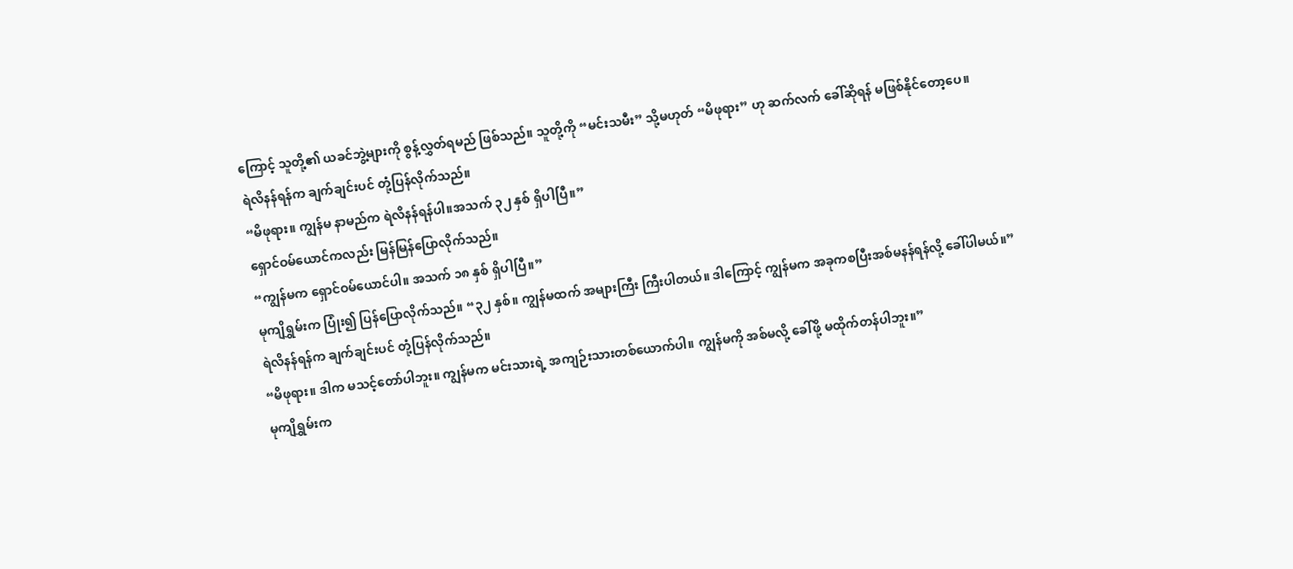ကြောင့် သူတို့၏ ယခင်ဘွဲ့များကို စွန့်လွှတ်ရမည် ဖြစ်သည်။ သူတို့ကို “မင်းသမီး” သို့မဟုတ် “မိဖုရား” ဟု ဆက်လက် ခေါ်ဆိုရန် မဖြစ်နိုင်တော့ပေ။
ရဲလိနန်ရန်က ချက်ချင်းပင် တုံ့ပြန်လိုက်သည်။
“မိဖုရား။ ကျွန်မ နာမည်က ရဲလိနန်ရန်ပါ။အသက် ၃၂ နှစ် ရှိပါပြီ။”
ရှောင်ဝမ်ယောင်ကလည်း မြန်မြန်ပြောလိုက်သည်။
“ကျွန်မက ရှောင်ဝမ်ယောင်ပါ။ အသက် ၁၈ နှစ် ရှိပါပြီ။”
မုကျိရွှမ်းက ပြုံး၍ ပြန်ပြောလိုက်သည်။ “၃၂ နှစ်။ ကျွန်မထက် အများကြီး ကြီးပါတယ်။ ဒါကြောင့် ကျွန်မက အခုကစပြီးအစ်မနန်ရန်လို့ ခေါ်ပါမယ်။”
ရဲလိနန်ရန်က ချက်ချင်းပင် တုံ့ပြန်လိုက်သည်။
“မိဖုရား။ ဒါက မသင့်တော်ပါဘူး။ ကျွန်မက မင်းသားရဲ့ အကျဉ်းသားတစ်ယောက်ပါ။ ကျွန်မကို အစ်မလို့ ခေါ်ဖို့ မထိုက်တန်ပါဘူး။”
မုကျိရွှမ်းက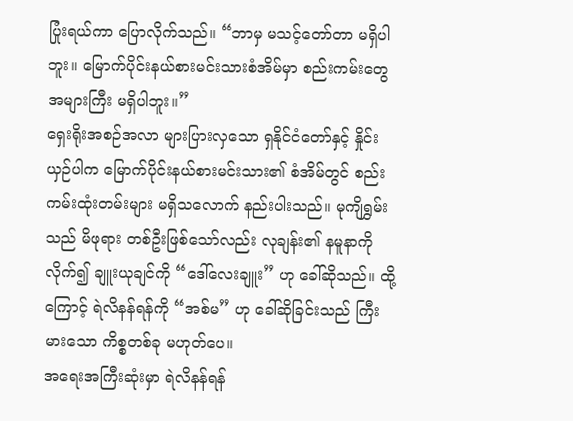ပြုံးရယ်ကာ ပြောလိုက်သည်။ “ဘာမှ မသင့်တော်တာ မရှိပါဘူး။ မြောက်ပိုင်းနယ်စားမင်းသားစံအိမ်မှာ စည်းကမ်းတွေ အများကြီး မရှိပါဘူး။”
ရှေးရိုးအစဉ်အလာ များပြားလှသော ရှနိုင်ငံတော်နှင့် နှိုင်းယှဉ်ပါက မြောက်ပိုင်းနယ်စားမင်းသား၏ စံအိမ်တွင် စည်းကမ်းထုံးတမ်းများ မရှိသလောက် နည်းပါးသည်။ မုကျိရွှမ်းသည် မိဖုရား တစ်ဦးဖြစ်သော်လည်း လုချန်း၏ နမူနာကို လိုက်၍ ချူးယုချင်ကို “ဒေါ်လေးချူး” ဟု ခေါ်ဆိုသည်။ ထို့ကြောင့် ရဲလိနန်ရန်ကို “အစ်မ” ဟု ခေါ်ဆိုခြင်းသည် ကြီးမားသော ကိစ္စတစ်ခု မဟုတ်ပေ။
အရေးအကြီးဆုံးမှာ ရဲလိနန်ရန်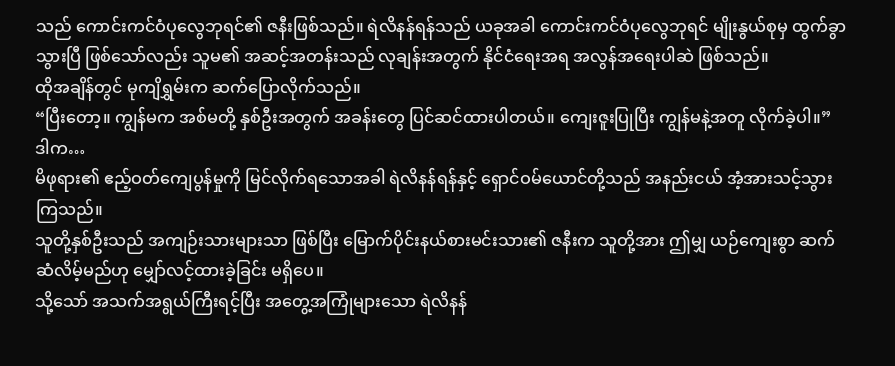သည် ကောင်းကင်ဝံပုလွေဘုရင်၏ ဇနီးဖြစ်သည်။ ရဲလိနန်ရန်သည် ယခုအခါ ကောင်းကင်ဝံပုလွေဘုရင် မျိုးနွယ်စုမှ ထွက်ခွာသွားပြီ ဖြစ်သော်လည်း သူမ၏ အဆင့်အတန်းသည် လုချန်းအတွက် နိုင်ငံရေးအရ အလွန်အရေးပါဆဲ ဖြစ်သည်။
ထိုအချိန်တွင် မုကျိရွှမ်းက ဆက်ပြောလိုက်သည်။
“ပြီးတော့။ ကျွန်မက အစ်မတို့ နှစ်ဦးအတွက် အခန်းတွေ ပြင်ဆင်ထားပါတယ်။ ကျေးဇူးပြုပြီး ကျွန်မနဲ့အတူ လိုက်ခဲ့ပါ။”
ဒါက…
မိဖုရား၏ ဧည့်ဝတ်ကျေပွန်မှုကို မြင်လိုက်ရသောအခါ ရဲလိနန်ရန်နှင့် ရှောင်ဝမ်ယောင်တို့သည် အနည်းငယ် အံ့အားသင့်သွားကြသည်။
သူတို့နှစ်ဦးသည် အကျဉ်းသားများသာ ဖြစ်ပြီး မြောက်ပိုင်းနယ်စားမင်းသား၏ ဇနီးက သူတို့အား ဤမျှ ယဉ်ကျေးစွာ ဆက်ဆံလိမ့်မည်ဟု မျှော်လင့်ထားခဲ့ခြင်း မရှိပေ။
သို့သော် အသက်အရွယ်ကြီးရင့်ပြီး အတွေ့အကြုံများသော ရဲလိနန်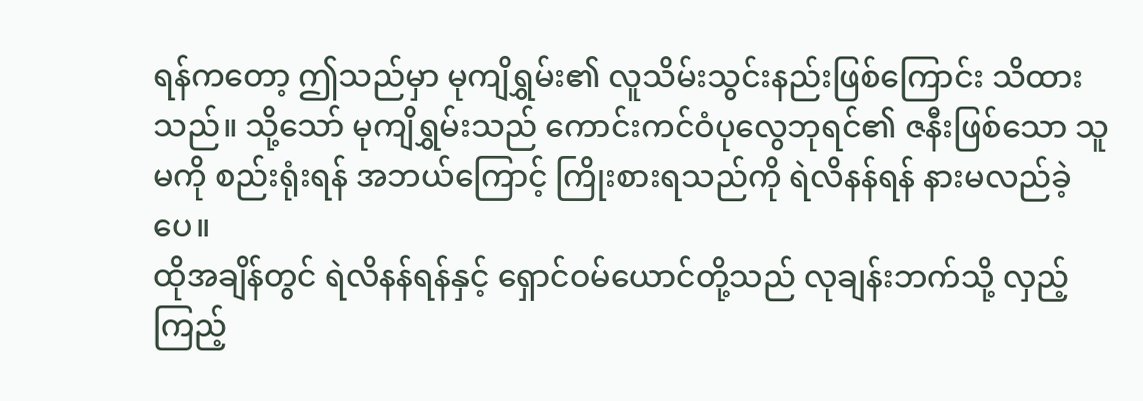ရန်ကတော့ ဤသည်မှာ မုကျိရွှမ်း၏ လူသိမ်းသွင်းနည်းဖြစ်ကြောင်း သိထားသည်။ သို့သော် မုကျိရွှမ်းသည် ကောင်းကင်ဝံပုလွေဘုရင်၏ ဇနီးဖြစ်သော သူမကို စည်းရုံးရန် အဘယ်ကြောင့် ကြိုးစားရသည်ကို ရဲလိနန်ရန် နားမလည်ခဲ့ပေ။
ထိုအချိန်တွင် ရဲလိနန်ရန်နှင့် ရှောင်ဝမ်ယောင်တို့သည် လုချန်းဘက်သို့ လှည့်ကြည့်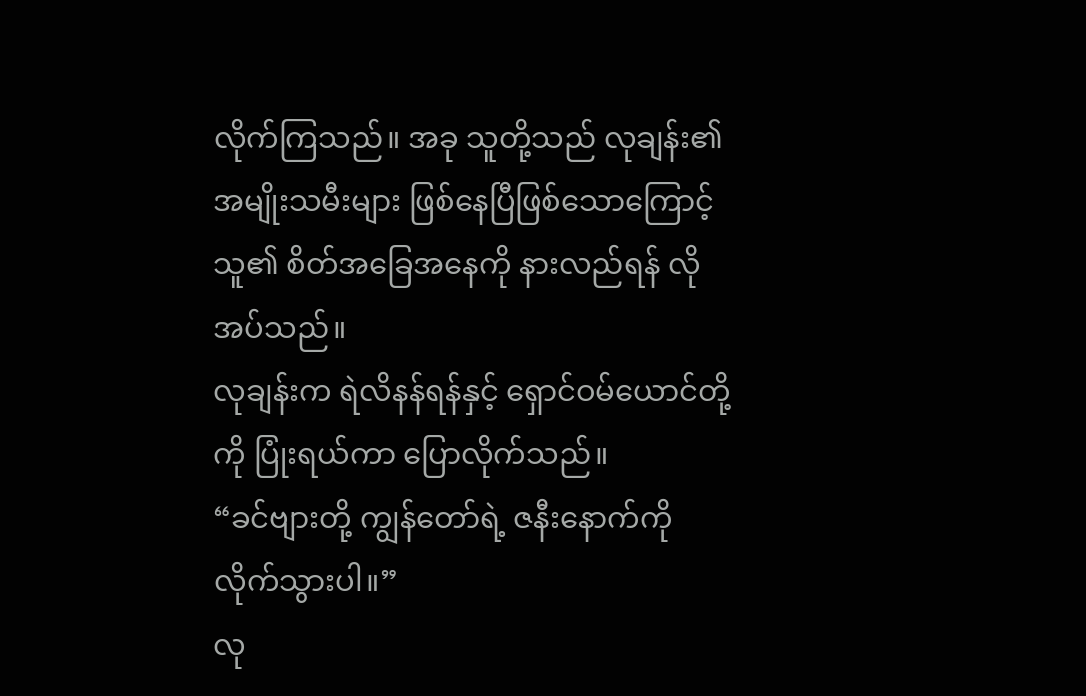လိုက်ကြသည်။ အခု သူတို့သည် လုချန်း၏ အမျိုးသမီးများ ဖြစ်နေပြီဖြစ်သောကြောင့် သူ၏ စိတ်အခြေအနေကို နားလည်ရန် လိုအပ်သည်။
လုချန်းက ရဲလိနန်ရန်နှင့် ရှောင်ဝမ်ယောင်တို့ကို ပြုံးရယ်ကာ ပြောလိုက်သည်။
“ခင်ဗျားတို့ ကျွန်တော်ရဲ့ ဇနီးနောက်ကို လိုက်သွားပါ။”
လု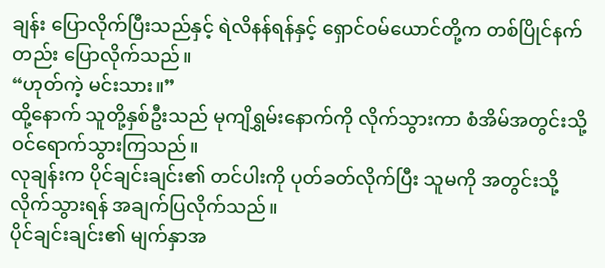ချန်း ပြောလိုက်ပြီးသည်နှင့် ရဲလိနန်ရန်နှင့် ရှောင်ဝမ်ယောင်တို့က တစ်ပြိုင်နက်တည်း ပြောလိုက်သည်။
“ဟုတ်ကဲ့ မင်းသား။”
ထို့နောက် သူတို့နှစ်ဦးသည် မုကျိရွှမ်းနောက်ကို လိုက်သွားကာ စံအိမ်အတွင်းသို့ ဝင်ရောက်သွားကြသည်။
လုချန်းက ပိုင်ချင်းချင်း၏ တင်ပါးကို ပုတ်ခတ်လိုက်ပြီး သူမကို အတွင်းသို့ လိုက်သွားရန် အချက်ပြလိုက်သည်။
ပိုင်ချင်းချင်း၏ မျက်နှာအ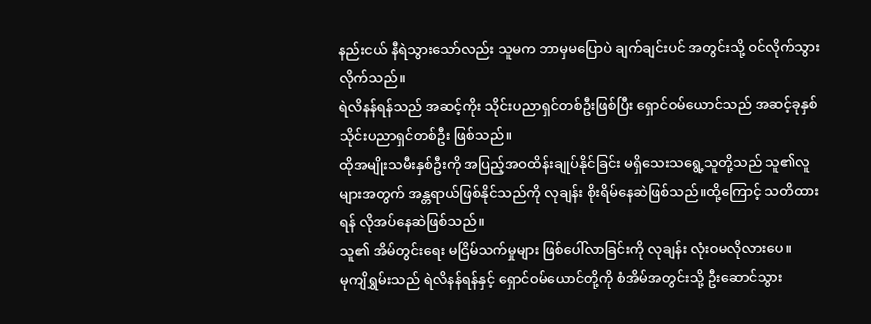နည်းငယ် နီရဲသွားသော်လည်း သူမက ဘာမှမပြောပဲ ချက်ချင်းပင် အတွင်းသို့ ဝင်လိုက်သွားလိုက်သည်။
ရဲလိနန်ရန်သည် အဆင့်ကိုး သိုင်းပညာရှင်တစ်ဦးဖြစ်ပြီး ရှောင်ဝမ်ယောင်သည် အဆင့်ခုနှစ် သိုင်းပညာရှင်တစ်ဦး ဖြစ်သည်။
ထိုအမျိုးသမီးနှစ်ဦးကို အပြည့်အဝထိန်းချုပ်နိုင်ခြင်း မရှိသေးသရွေ့သူတို့သည် သူ၏လူများအတွက် အန္တရာယ်ဖြစ်နိုင်သည်ကို လုချန်း စိုးရိမ်နေဆဲဖြစ်သည်။ထို့ကြောင့် သတိထားရန် လိုအပ်နေဆဲဖြစ်သည်။
သူ၏ အိမ်တွင်းရေး မငြိမ်သက်မှုများ ဖြစ်ပေါ်လာခြင်းကို လုချန်း လုံးဝမလိုလားပေ။
မုကျိရွှမ်းသည် ရဲလိနန်ရန်နှင့် ရှောင်ဝမ်ယောင်တို့ကို စံအိမ်အတွင်းသို့ ဦးဆောင်သွား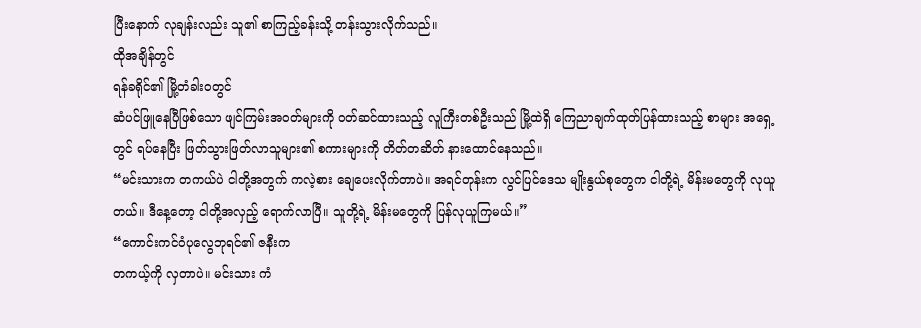ပြီးနောက် လုချန်းလည်း သူ၏ စာကြည့်ခန်းသို့ တန်းသွားလိုက်သည်။
ထိုအချိန်တွင်
ရန်ခရိုင်၏ မြို့တံခါးဝတွင်
ဆံပင်ဖြူနေပြီဖြစ်သော ဖျင်ကြမ်းအဝတ်များကို ဝတ်ဆင်ထားသည့် လူကြီးတစ်ဦးသည် မြို့ထဲရှိ ကြေညာချက်ထုတ်ပြန်ထားသည့် စာများ အရှေ့တွင် ရပ်နေပြီး ဖြတ်သွားဖြတ်လာသူများ၏ စကားများကို တိတ်တဆိတ် နားထောင်နေသည်။
“မင်းသားက တကယ်ပဲ ငါတို့အတွက် ကလဲ့စား ချေပေးလိုက်တာပဲ။ အရင်တုန်းက လွင်ပြင်ဒေသ မျိုးနွယ်စုတွေက ငါတို့ရဲ့ မိန်းမတွေကို လုယူတယ်။ ဒီနေ့တော့ ငါတို့အလှည့် ရောက်လာပြီ။ သူတို့ရဲ့ မိန်းမတွေကို ပြန်လုယူကြမယ်။”
“ကောင်းကင်ဝံပုလွေဘုရင်၏ ဇနီးက
တကယ့်ကို လှတာပဲ။ မင်းသား ကံ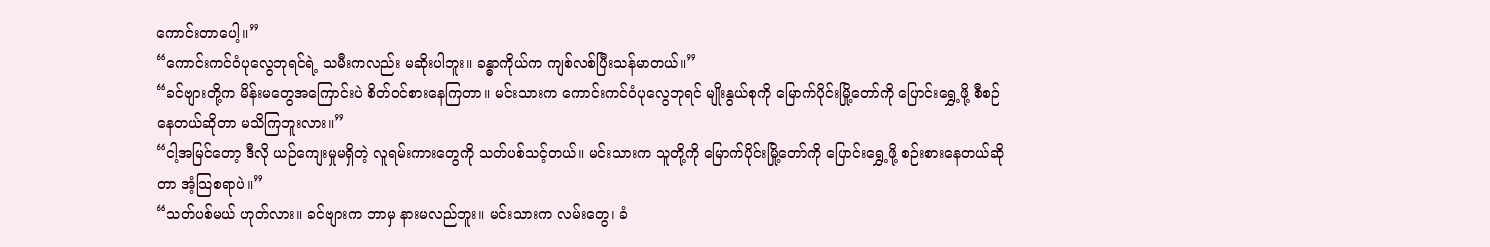ကောင်းတာပေါ့။”
“ကောင်းကင်ဝံပုလွေဘုရင်ရဲ့ သမီးကလည်း မဆိုးပါဘူး။ ခန္ဓာကိုယ်က ကျစ်လစ်ပြီးသန်မာတယ်။”
“ခင်ဗျားတို့က မိန်းမတွေအကြောင်းပဲ စိတ်ဝင်စားနေကြတာ။ မင်းသားက ကောင်းကင်ဝံပုလွေဘုရင် မျိုးနွယ်စုကို မြောက်ပိုင်းမြို့တော်ကို ပြောင်းရွှေ့ဖို့ စီစဉ်နေတယ်ဆိုတာ မသိကြဘူးလား။”
“ငါ့အမြင်တော့ ဒီလို ယဉ်ကျေးမှုမရှိတဲ့ လူရမ်းကားတွေကို သတ်ပစ်သင့်တယ်။ မင်းသားက သူတို့ကို မြောက်ပိုင်းမြို့တော်ကို ပြောင်းရွှေ့ဖို့ စဉ်းစားနေတယ်ဆိုတာ အံ့သြစရာပဲ။”
“သတ်ပစ်မယ် ဟုတ်လား။ ခင်ဗျားက ဘာမှ နားမလည်ဘူး။ မင်းသားက လမ်းတွေ၊ ခံ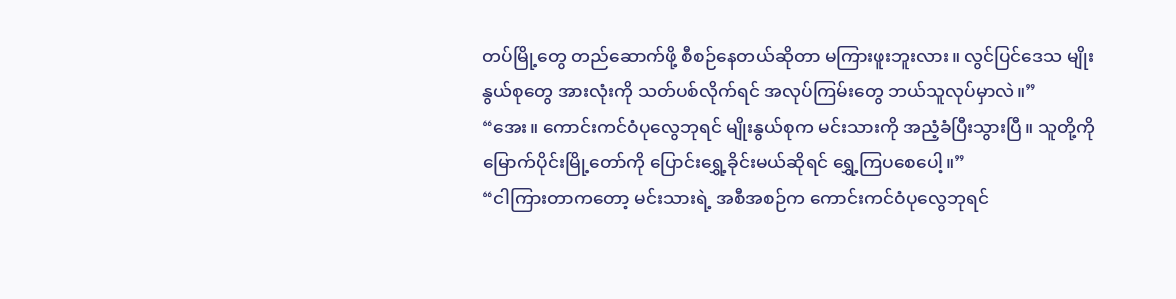တပ်မြို့တွေ တည်ဆောက်ဖို့ စီစဉ်နေတယ်ဆိုတာ မကြားဖူးဘူးလား။ လွင်ပြင်ဒေသ မျိုးနွယ်စုတွေ အားလုံးကို သတ်ပစ်လိုက်ရင် အလုပ်ကြမ်းတွေ ဘယ်သူလုပ်မှာလဲ။”
“အေး။ ကောင်းကင်ဝံပုလွေဘုရင် မျိုးနွယ်စုက မင်းသားကို အညံ့ခံပြီးသွားပြီ။ သူတို့ကို မြောက်ပိုင်းမြို့တော်ကို ပြောင်းရွှေ့ခိုင်းမယ်ဆိုရင် ရွှေ့ကြပစေပေါ့။”
“ငါကြားတာကတော့ မင်းသားရဲ့ အစီအစဉ်က ကောင်းကင်ဝံပုလွေဘုရင်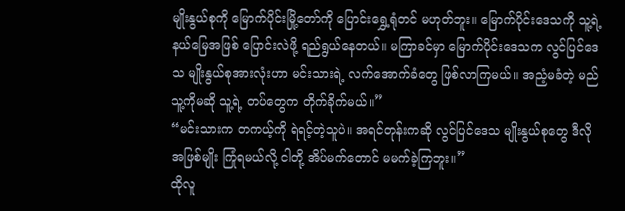မျိုးနွယ်စုကို မြောက်ပိုင်းမြို့တော်ကို ပြောင်းရွှေ့ရုံတင် မဟုတ်ဘူး။ မြောက်ပိုင်းဒေသကို သူ့ရဲ့ နယ်မြေအဖြစ် ပြောင်းလဲဖို့ ရည်ရွယ်နေတယ်။ မကြာခင်မှာ မြောက်ပိုင်းဒေသက လွင်ပြင်ဒေသ မျိုးနွယ်စုအားလုံးဟာ မင်းသားရဲ့ လက်အောက်ခံတွေ ဖြစ်လာကြမယ်။ အညံ့မခံတဲ့ မည်သူ့ကိုမဆို သူ့ရဲ့ တပ်တွေက တိုက်ခိုက်မယ်။”
“မင်းသားက တကယ့်ကို ရဲရင့်တဲ့သူပဲ။ အရင်တုန်းကဆို လွင်ပြင်ဒေသ မျိုးနွယ်စုတွေ ဒီလို အဖြစ်မျိုး ကြုံရမယ်လို့ ငါတို့ အိပ်မက်တောင် မမက်ခဲ့ကြဘူး။”
ထိုလူ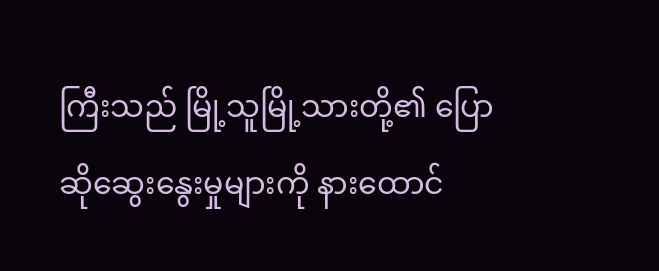ကြီးသည် မြို့သူမြို့သားတို့၏ ပြောဆိုဆွေးနွေးမှုများကို နားထောင်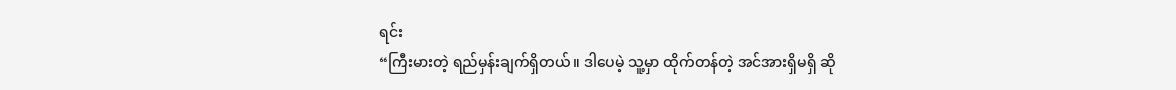ရင်း
“ကြီးမားတဲ့ ရည်မှန်းချက်ရှိတယ်။ ဒါပေမဲ့ သူ့မှာ ထိုက်တန်တဲ့ အင်အားရှိမရှိ ဆို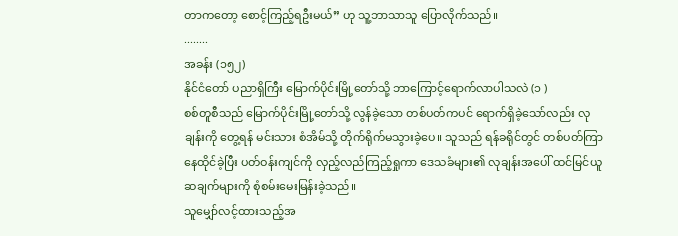တာကတော့ စောင့်ကြည့်ရဦးမယ်” ဟု သူ့ဘာသာသူ ပြောလိုက်သည်။
........
အခန်း (၁၅၂)
နိုင်ငံတော် ပညာရှိကြီး မြောက်ပိုင်းမြို့တော်သို့ ဘာကြောင့်ရောက်လာပါသလဲ (၁ )
စစ်တူစီသည် မြောက်ပိုင်းမြို့တော်သို့ လွန်ခဲ့သော တစ်ပတ်ကပင် ရောက်ရှိခဲ့သော်လည်း လုချန်းကို တွေ့ရန် မင်းသား စံအိမ်သို့ တိုက်ရိုက်မသွားခဲ့ပေ။ သူသည် ရန်ခရိုင်တွင် တစ်ပတ်ကြာ နေထိုင်ခဲ့ပြီး ပတ်ဝန်းကျင်ကို လှည့်လည်ကြည့်ရှုကာ ဒေသခံများ၏ လုချန်းအပေါ် ထင်မြင်ယူဆချက်များကို စုံစမ်းမေးမြန်းခဲ့သည်။
သူမျှော်လင့်ထားသည့်အ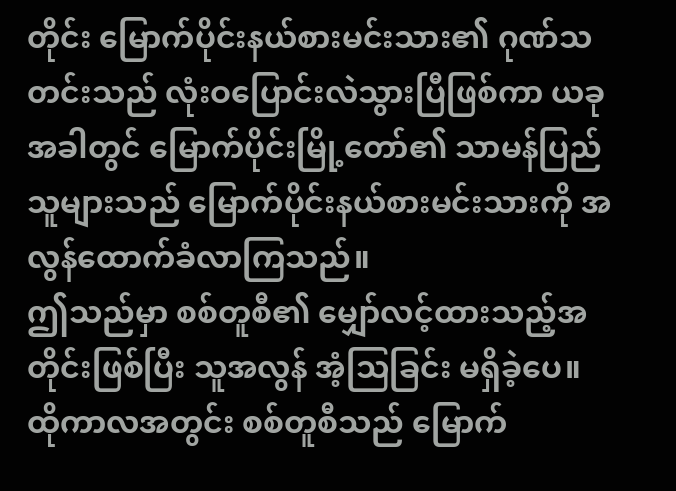တိုင်း မြောက်ပိုင်းနယ်စားမင်းသား၏ ဂုဏ်သတင်းသည် လုံးဝပြောင်းလဲသွားပြီဖြစ်ကာ ယခုအခါတွင် မြောက်ပိုင်းမြို့တော်၏ သာမန်ပြည်သူများသည် မြောက်ပိုင်းနယ်စားမင်းသားကို အလွန်ထောက်ခံလာကြသည်။
ဤသည်မှာ စစ်တူစီ၏ မျှော်လင့်ထားသည့်အတိုင်းဖြစ်ပြီး သူအလွန် အံ့သြခြင်း မရှိခဲ့ပေ။
ထိုကာလအတွင်း စစ်တူစီသည် မြောက်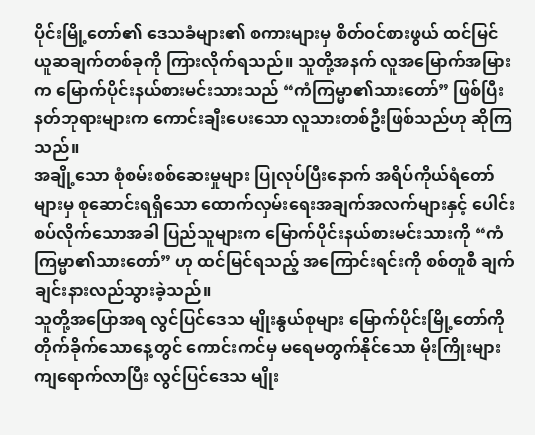ပိုင်းမြို့တော်၏ ဒေသခံများ၏ စကားများမှ စိတ်ဝင်စားဖွယ် ထင်မြင်ယူဆချက်တစ်ခုကို ကြားလိုက်ရသည်။ သူတို့အနက် လူအမြောက်အမြားက မြောက်ပိုင်းနယ်စားမင်းသားသည် “ကံကြမ္မာ၏သားတော်” ဖြစ်ပြီး နတ်ဘုရားများက ကောင်းချီးပေးသော လူသားတစ်ဦးဖြစ်သည်ဟု ဆိုကြသည်။
အချို့သော စုံစမ်းစစ်ဆေးမှုများ ပြုလုပ်ပြီးနောက် အရိပ်ကိုယ်ရံတော်များမှ စုဆောင်းရရှိသော ထောက်လှမ်းရေးအချက်အလက်များနှင့် ပေါင်းစပ်လိုက်သောအခါ ပြည်သူများက မြောက်ပိုင်းနယ်စားမင်းသားကို “ကံကြမ္မာ၏သားတော်” ဟု ထင်မြင်ရသည့် အကြောင်းရင်းကို စစ်တူစီ ချက်ချင်းနားလည်သွားခဲ့သည်။
သူတို့အပြောအရ လွင်ပြင်ဒေသ မျိုးနွယ်စုများ မြောက်ပိုင်းမြို့တော်ကို တိုက်ခိုက်သောနေ့တွင် ကောင်းကင်မှ မရေမတွက်နိုင်သော မိုးကြိုးများ ကျရောက်လာပြီး လွင်ပြင်ဒေသ မျိုး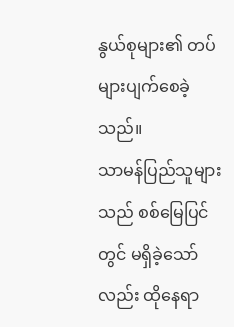နွယ်စုများ၏ တပ်များပျက်စေခဲ့ သည်။
သာမန်ပြည်သူများသည် စစ်မြေပြင်တွင် မရှိခဲ့သော်လည်း ထိုနေရာ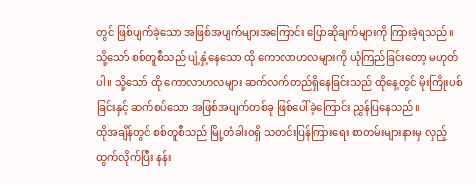တွင် ဖြစ်ပျက်ခဲ့သော အဖြစ်အပျက်များအကြောင်း ပြောဆိုချက်များကို ကြားခဲ့ရသည်။
သို့သော် စစ်တူစီသည် ပျံ့နှံ့နေသော ထို ကောလာဟလများကို ယုံကြည်ခြင်းတော့ မဟုတ်ပါ။ သို့သော် ထို ကောလာဟလများ ဆက်လက်တည်ရှိနေခြင်းသည် ထိုနေ့တွင် မိုးကြိုးပစ်ခြင်းနှင့် ဆက်စပ်သော အဖြစ်အပျက်တစ်ခု ဖြစ်ပေါ်ခဲ့ကြောင်း ညွှန်ပြနေသည်။
ထိုအချိန်တွင် စစ်တူစီသည် မြို့တံခါးဝရှိ သတင်းပြန်ကြားရေး စာတမ်းများနားမှ လှည့်ထွက်လိုက်ပြီး နန်း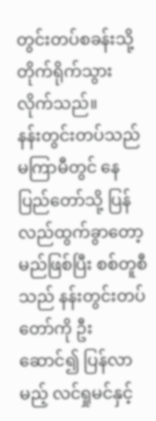တွင်းတပ်စခန်းသို့ တိုက်ရိုက်သွားလိုက်သည်။
နန်းတွင်းတပ်သည် မကြာမီတွင် နေပြည်တော်သို့ ပြန်လည်ထွက်ခွာတော့မည်ဖြစ်ပြီး စစ်တူစီသည် နန်းတွင်းတပ်တော်ကို ဦးဆောင်၍ ပြန်လာမည့် လင်ရှုမင်နှင့်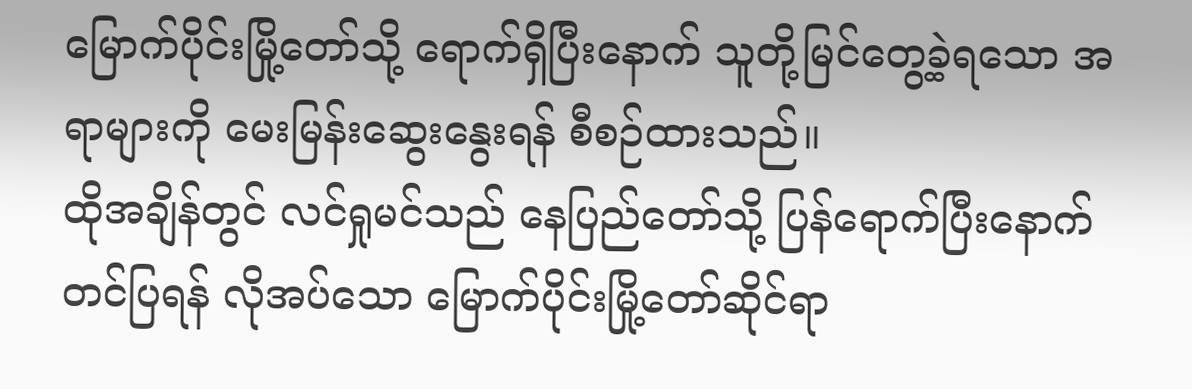မြောက်ပိုင်းမြို့တော်သို့ ရောက်ရှိပြီးနောက် သူတို့မြင်တွေ့ခဲ့ရသော အရာများကို မေးမြန်းဆွေးနွေးရန် စီစဉ်ထားသည်။
ထိုအချိန်တွင် လင်ရှုမင်သည် နေပြည်တော်သို့ ပြန်ရောက်ပြီးနောက် တင်ပြရန် လိုအပ်သော မြောက်ပိုင်းမြို့တော်ဆိုင်ရာ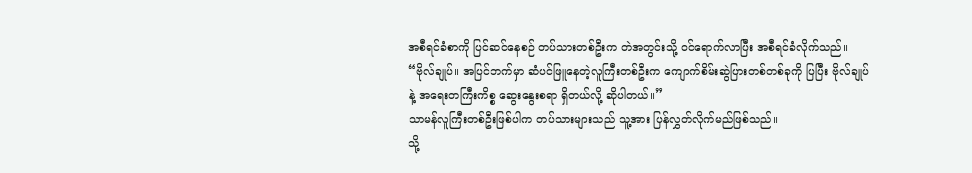အစီရင်ခံစာကို ပြင်ဆင်နေစဉ် တပ်သားတစ်ဦးက တဲအတွင်းသို့ ဝင်ရောက်လာပြီး အစီရင်ခံလိုက်သည်။
“ဗိုလ်ချုပ်။ အပြင်ဘက်မှာ ဆံပင်ဖြူနေတဲ့လူကြီးတစ်ဦးက ကျောက်စိမ်းဆွဲပြားတစ်တစ်ခုကို ပြပြီး ဗိုလ်ချုပ်နဲ့ အရေးတကြီးကိစ္စ ဆွေးနွေးစရာ ရှိတယ်လို့ ဆိုပါတယ်။”
သာမန်လူကြီးတစ်ဦးဖြစ်ပါက တပ်သားများသည် သူ့အား ပြန်လွှတ်လိုက်မည်ဖြစ်သည်။
သို့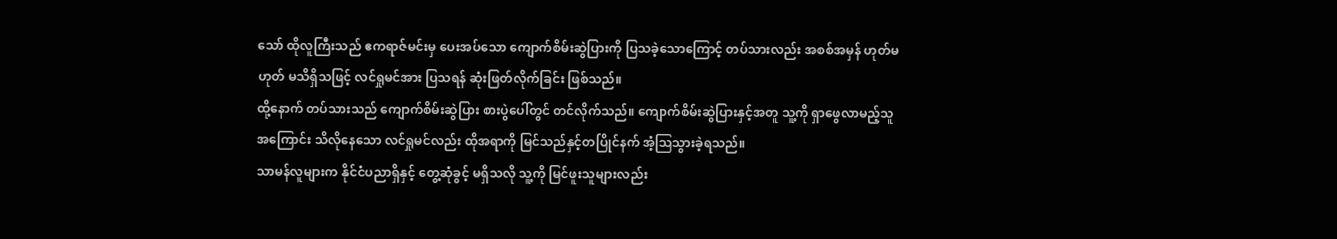သော် ထိုလူကြီးသည် ဧကရာဇ်မင်းမှ ပေးအပ်သော ကျောက်စိမ်းဆွဲပြားကို ပြသခဲ့သောကြောင့် တပ်သားလည်း အစစ်အမှန် ဟုတ်မဟုတ် မသိရှိသဖြင့် လင်ရှုမင်အား ပြသရန် ဆုံးဖြတ်လိုက်ခြင်း ဖြစ်သည်။
ထို့နောက် တပ်သားသည် ကျောက်စိမ်းဆွဲပြား စားပွဲပေါ်တွင် တင်လိုက်သည်။ ကျောက်စိမ်းဆွဲပြားနှင့်အတူ သူ့ကို ရှာဖွေလာမည့်သူအကြောင်း သိလိုနေသော လင်ရှုမင်လည်း ထိုအရာကို မြင်သည်နှင့်တပြိုင်နက် အံ့ဩသွားခဲ့ရသည်။
သာမန်လူများက နိုင်ငံပညာရှိနှင့် တွေ့ဆုံခွင့် မရှိသလို သူ့ကို မြင်ဖူးသူများလည်း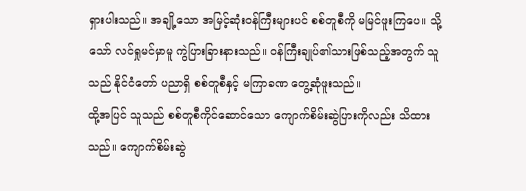ရှားပါးသည်။ အချို့သော အမြင့်ဆုံးဝန်ကြီးများပင် စစ်တူစီကို မမြင်ဖူးကြပေ။ သို့သော် လင်ရှုမင်မှာမူ ကွဲပြားခြားနားသည်။ ဝန်ကြီးချုပ်၏သားဖြစ်သည့်အတွက် သူသည် နိုင်ငံတော် ပညာရှိ စစ်တူစီနှင့် မကြာခဏ တွေ့ဆုံဖူးသည်။
ထို့အပြင် သူသည် စစ်တူစီကိုင်ဆောင်သော ကျောက်စိမ်းဆွဲပြားကိုလည်း သိထားသည်။ ကျောက်စိမ်းဆွဲ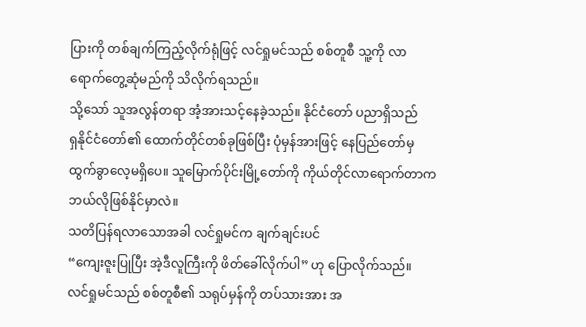ပြားကို တစ်ချက်ကြည့်လိုက်ရုံဖြင့် လင်ရှုမင်သည် စစ်တူစီ သူ့ကို လာရောက်တွေ့ဆုံမည်ကို သိလိုက်ရသည်။
သို့သော် သူအလွန်တရာ အံ့အားသင့်နေခဲ့သည်။ နိုင်ငံတော် ပညာရှိသည်
ရှနိုင်ငံတော်၏ ထောက်တိုင်တစ်ခုဖြစ်ပြီး ပုံမှန်အားဖြင့် နေပြည်တော်မှ ထွက်ခွာလေ့မရှိပေ။ သူမြောက်ပိုင်းမြို့တော်ကို ကိုယ်တိုင်လာရောက်တာက ဘယ်လိုဖြစ်နိုင်မှာလဲ။
သတိပြန်ရလာသောအခါ လင်ရှုမင်က ချက်ချင်းပင်
“ကျေးဇူးပြုပြီး အဲ့ဒီလူကြီးကို ဖိတ်ခေါ်လိုက်ပါ” ဟု ပြောလိုက်သည်။
လင်ရှုမင်သည် စစ်တူစီ၏ သရုပ်မှန်ကို တပ်သားအား အ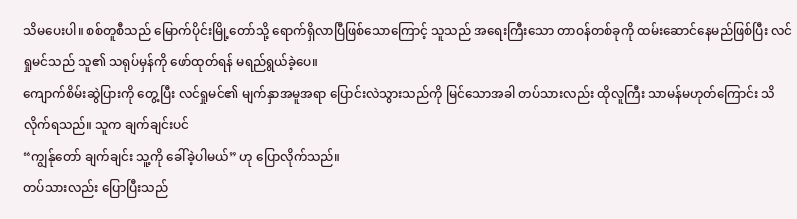သိမပေးပါ။ စစ်တူစီသည် မြောက်ပိုင်းမြို့တော်သို့ ရောက်ရှိလာပြီဖြစ်သောကြောင့် သူသည် အရေးကြီးသော တာဝန်တစ်ခုကို ထမ်းဆောင်နေမည်ဖြစ်ပြီး လင်ရှုမင်သည် သူ၏ သရုပ်မှန်ကို ဖော်ထုတ်ရန် မရည်ရွယ်ခဲ့ပေ။
ကျောက်စိမ်းဆွဲပြားကို တွေ့ပြီး လင်ရှုမင်၏ မျက်နှာအမူအရာ ပြောင်းလဲသွားသည်ကို မြင်သောအခါ တပ်သားလည်း ထိုလူကြီး သာမန်မဟုတ်ကြောင်း သိလိုက်ရသည်။ သူက ချက်ချင်းပင်
“ကျွန်ုတော် ချက်ချင်း သူ့ကို ခေါ်ခဲ့ပါမယ်” ဟု ပြောလိုက်သည်။
တပ်သားလည်း ပြောပြီးသည်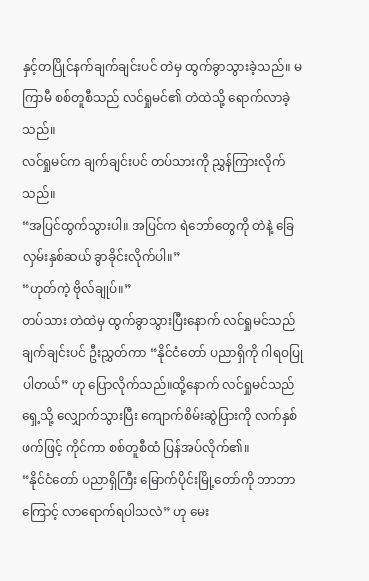နှင့်တပြိုင်နက်ချက်ချင်းပင် တဲမှ ထွက်ခွာသွားခဲ့သည်။ မကြာမီ စစ်တူစီသည် လင်ရှုမင်၏ တဲထဲသို့ ရောက်လာခဲ့သည်။
လင်ရှုမင်က ချက်ချင်းပင် တပ်သားကို ညွှန်ကြားလိုက်သည်။
“အပြင်ထွက်သွားပါ။ အပြင်က ရဲဘော်တွေကို တဲနဲ့ ခြေလှမ်းနှစ်ဆယ် ခွာခိုင်းလိုက်ပါ။”
“ဟုတ်ကဲ့ ဗိုလ်ချုပ်။”
တပ်သား တဲထဲမှ ထွက်ခွာသွားပြီးနောက် လင်ရှုမင်သည် ချက်ချင်းပင် ဦးညွှတ်ကာ “နိုင်ငံတော် ပညာရှိကို ဂါရဝပြုပါတယ်” ဟု ပြောလိုက်သည်။ထို့နောက် လင်ရှုမင်သည် ရှေ့သို့ လျှောက်သွားပြီး ကျောက်စိမ်းဆွဲပြားကို လက်နှစ်ဖက်ဖြင့် ကိုင်ကာ စစ်တူစီထံ ပြန်အပ်လိုက်၏။
“နိုင်ငံတော် ပညာရှိကြီး မြောက်ပိုင်းမြို့တော်ကို ဘာဘာကြောင့် လာရောက်ရပါသလဲ” ဟု မေး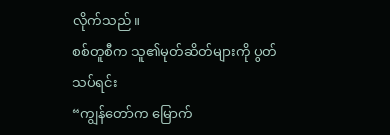လိုက်သည်။
စစ်တူစီက သူ၏မုတ်ဆိတ်များကို ပွတ်သပ်ရင်း
“ကျွန်တော်က မြောက်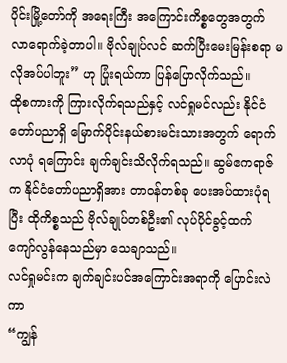ပိုင်းမြို့တော်ကို အရေးကြီး အကြောင်းကိစ္စတွေအတွက် လာရောက်ခဲ့တာပါ။ ဗိုလ်ချုပ်လင် ဆက်ပြီးမေးမြန်းစရာ မလိုအပ်ပါဘူး” ဟု ပြုံးရယ်ကာ ပြန်ပြောလိုက်သည်။
ထိုစကားကို ကြားလိုက်ရသည်နှင့် လင်ရှုမင်လည်း နိုင်ငံတော်ပညာရှိ မြောက်ပိုင်းနယ်စားမင်းသားအတွက် ရောက်လာပုံ ရကြောင်း ချက်ချင်းသိလိုက်ရသည်။ ဆွမ်ဧကရာဇ်က နိုင်ငံတော်ပညာရှိအား တာဝန်တစ်ခု ပေးအပ်ထားပုံရပြီး ထိုကိစ္စသည် ဗိုလ်ချုပ်တစ်ဦး၏ လုပ်ပိုင်ခွင့်ထက် ကျော်လွန်နေသည်မှာ သေချာသည်။
လင်ရှုမင်းက ချက်ချင်းပင်အကြောင်းအရာကို ပြောင်းလဲကာ
“ကျွန်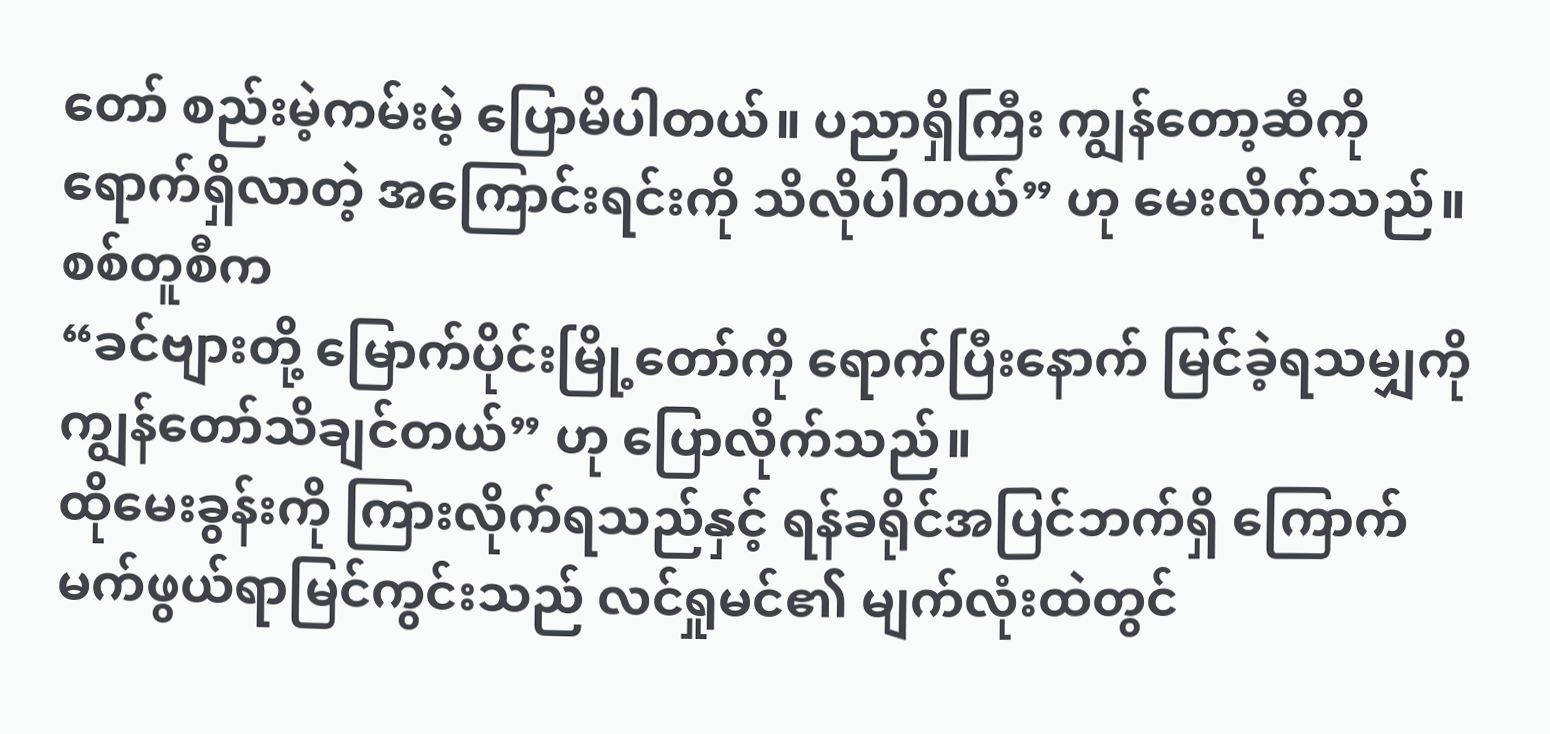တော် စည်းမဲ့ကမ်းမဲ့ ပြောမိပါတယ်။ ပညာရှိကြီး ကျွန်တော့ဆီကို ရောက်ရှိလာတဲ့ အကြောင်းရင်းကို သိလိုပါတယ်” ဟု မေးလိုက်သည်။
စစ်တူစီက
“ခင်ဗျားတို့ မြောက်ပိုင်းမြို့တော်ကို ရောက်ပြီးနောက် မြင်ခဲ့ရသမျှကို ကျွန်တော်သိချင်တယ်” ဟု ပြောလိုက်သည်။
ထိုမေးခွန်းကို ကြားလိုက်ရသည်နှင့် ရန်ခရိုင်အပြင်ဘက်ရှိ ကြောက်မက်ဖွယ်ရာမြင်ကွင်းသည် လင်ရှုမင်၏ မျက်လုံးထဲတွင်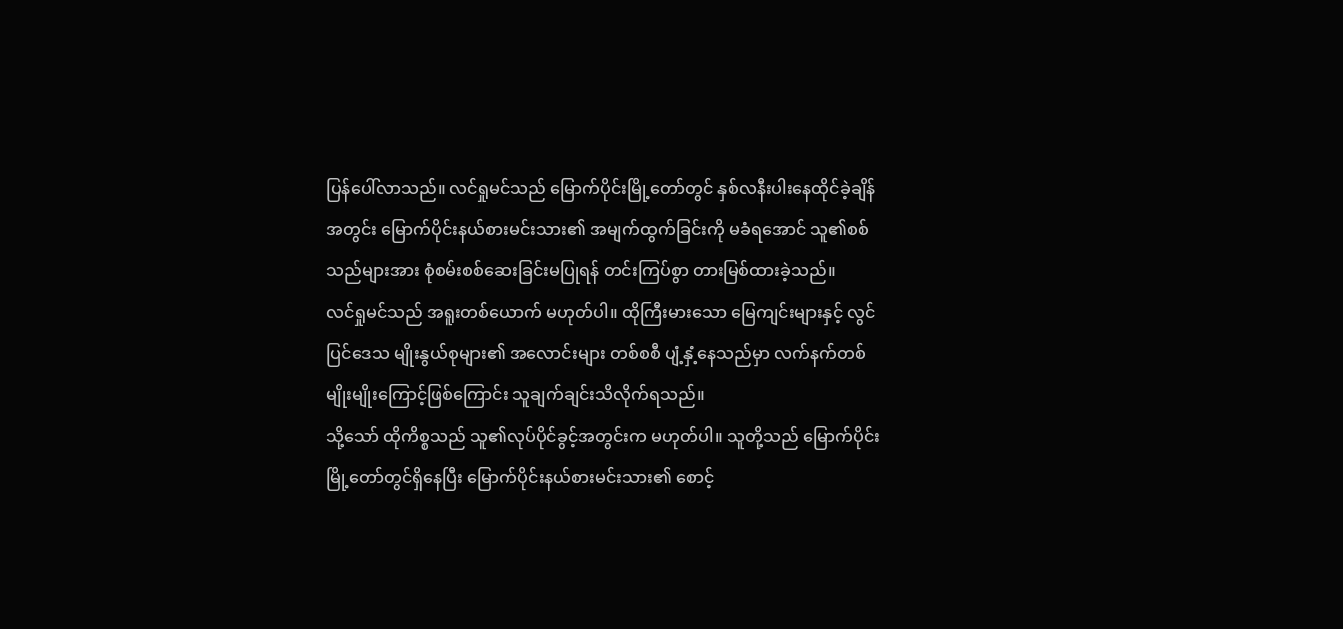ပြန်ပေါ်လာသည်။ လင်ရှုမင်သည် မြောက်ပိုင်းမြို့တော်တွင် နှစ်လနီးပါးနေထိုင်ခဲ့ချိန် အတွင်း မြောက်ပိုင်းနယ်စားမင်းသား၏ အမျက်ထွက်ခြင်းကို မခံရအောင် သူ၏စစ်သည်များအား စုံစမ်းစစ်ဆေးခြင်းမပြုရန် တင်းကြပ်စွာ တားမြစ်ထားခဲ့သည်။
လင်ရှုမင်သည် အရူးတစ်ယောက် မဟုတ်ပါ။ ထိုကြီးမားသော မြေကျင်းများနှင့် လွင်ပြင်ဒေသ မျိုးနွယ်စုများ၏ အလောင်းများ တစ်စစီ ပျံ့နှံ့နေသည်မှာ လက်နက်တစ်မျိုးမျိုးကြောင့်ဖြစ်ကြောင်း သူချက်ချင်းသိလိုက်ရသည်။
သို့သော် ထိုကိစ္စသည် သူ၏လုပ်ပိုင်ခွင့်အတွင်းက မဟုတ်ပါ။ သူတို့သည် မြောက်ပိုင်းမြို့တော်တွင်ရှိနေပြီး မြောက်ပိုင်းနယ်စားမင်းသား၏ စောင့်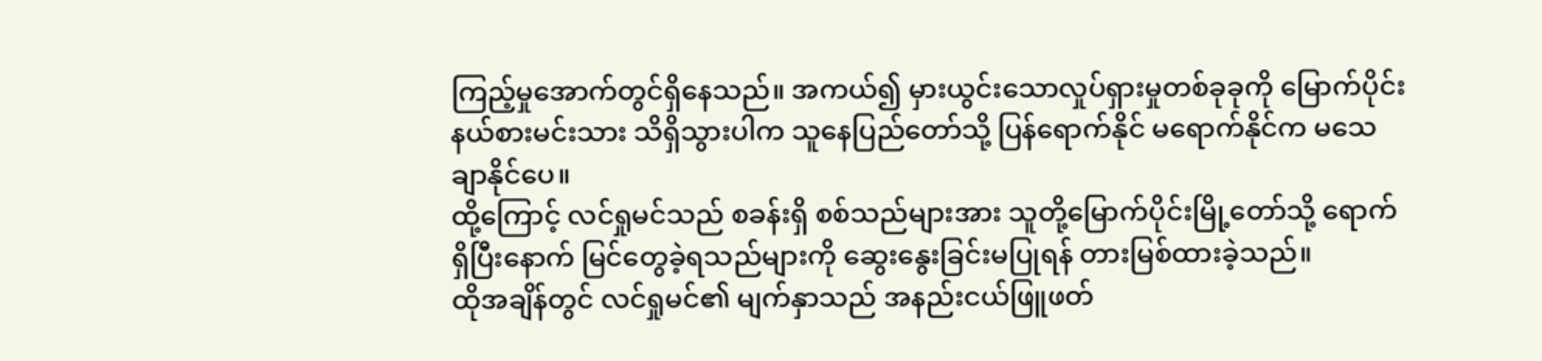ကြည့်မှုအောက်တွင်ရှိနေသည်။ အကယ်၍ မှားယွင်းသောလှုပ်ရှားမှုတစ်ခုခုကို မြောက်ပိုင်းနယ်စားမင်းသား သိရှိသွားပါက သူနေပြည်တော်သို့ ပြန်ရောက်နိုင် မရောက်နိုင်က မသေချာနိုင်ပေ။
ထို့ကြောင့် လင်ရှုမင်သည် စခန်းရှိ စစ်သည်များအား သူတို့မြောက်ပိုင်းမြို့တော်သို့ ရောက်ရှိပြီးနောက် မြင်တွေခဲ့ရသည်များကို ဆွေးနွေးခြင်းမပြုရန် တားမြစ်ထားခဲ့သည်။
ထိုအချိန်တွင် လင်ရှုမင်၏ မျက်နှာသည် အနည်းငယ်ဖြူဖတ်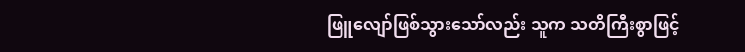ဖြူလျော်ဖြစ်သွားသော်လည်း သူက သတိကြီးစွာဖြင့်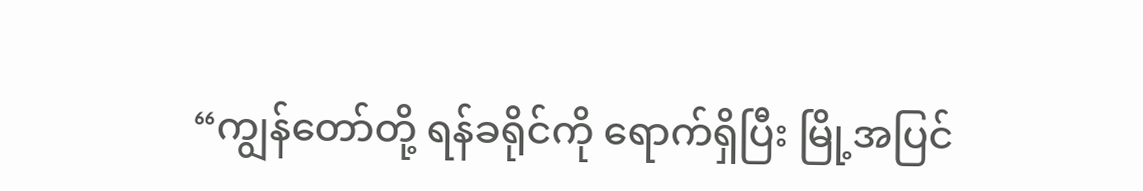“ကျွန်တော်တို့ ရန်ခရိုင်ကို ရောက်ရှိပြီး မြို့အပြင်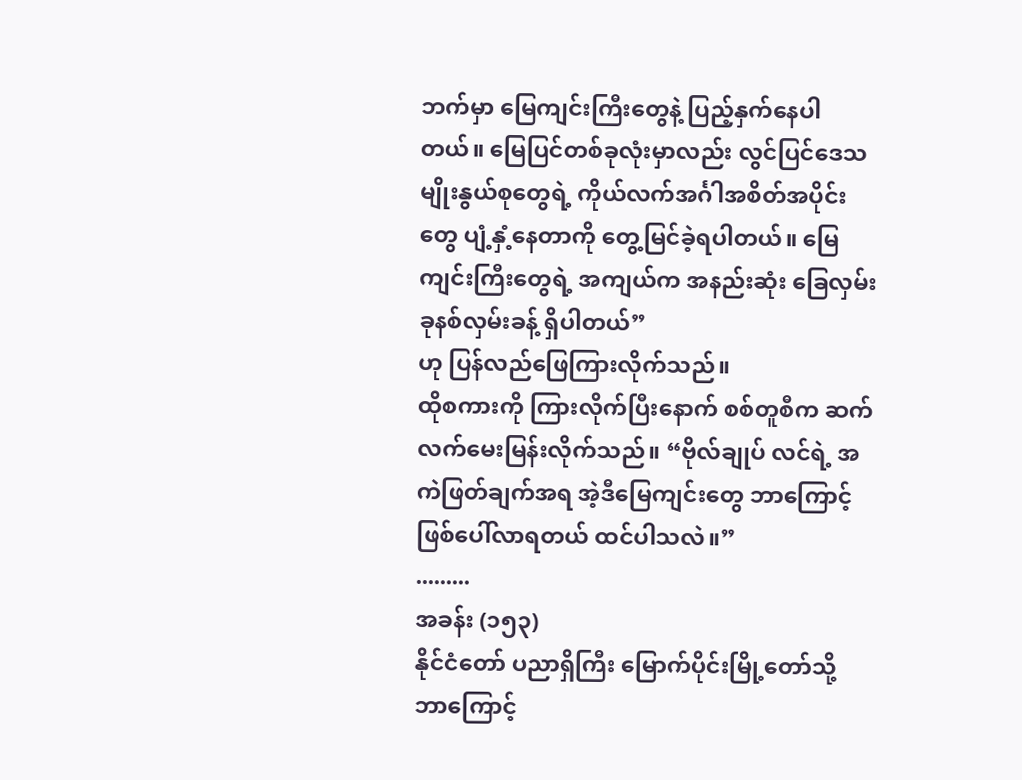ဘက်မှာ မြေကျင်းကြီးတွေနဲ့ ပြည့်နှက်နေပါတယ်။ မြေပြင်တစ်ခုလုံးမှာလည်း လွင်ပြင်ဒေသ မျိုးနွယ်စုတွေရဲ့ ကိုယ်လက်အင်္ဂါအစိတ်အပိုင်းတွေ ပျံ့နှံ့နေတာကို တွေ့မြင်ခဲ့ရပါတယ်။ မြေကျင်းကြီးတွေရဲ့ အကျယ်က အနည်းဆုံး ခြေလှမ်းခုနစ်လှမ်းခန့် ရှိပါတယ်”
ဟု ပြန်လည်ဖြေကြားလိုက်သည်။
ထိုစကားကို ကြားလိုက်ပြီးနောက် စစ်တူစီက ဆက်လက်မေးမြန်းလိုက်သည်။ “ဗိုလ်ချုပ် လင်ရဲ့ အကဲဖြတ်ချက်အရ အဲ့ဒီမြေကျင်းတွေ ဘာကြောင့်ဖြစ်ပေါ်လာရတယ် ထင်ပါသလဲ။”
.........
အခန်း (၁၅၃)
နိုင်ငံတော် ပညာရှိကြီး မြောက်ပိုင်းမြို့တော်သို့ ဘာကြောင့်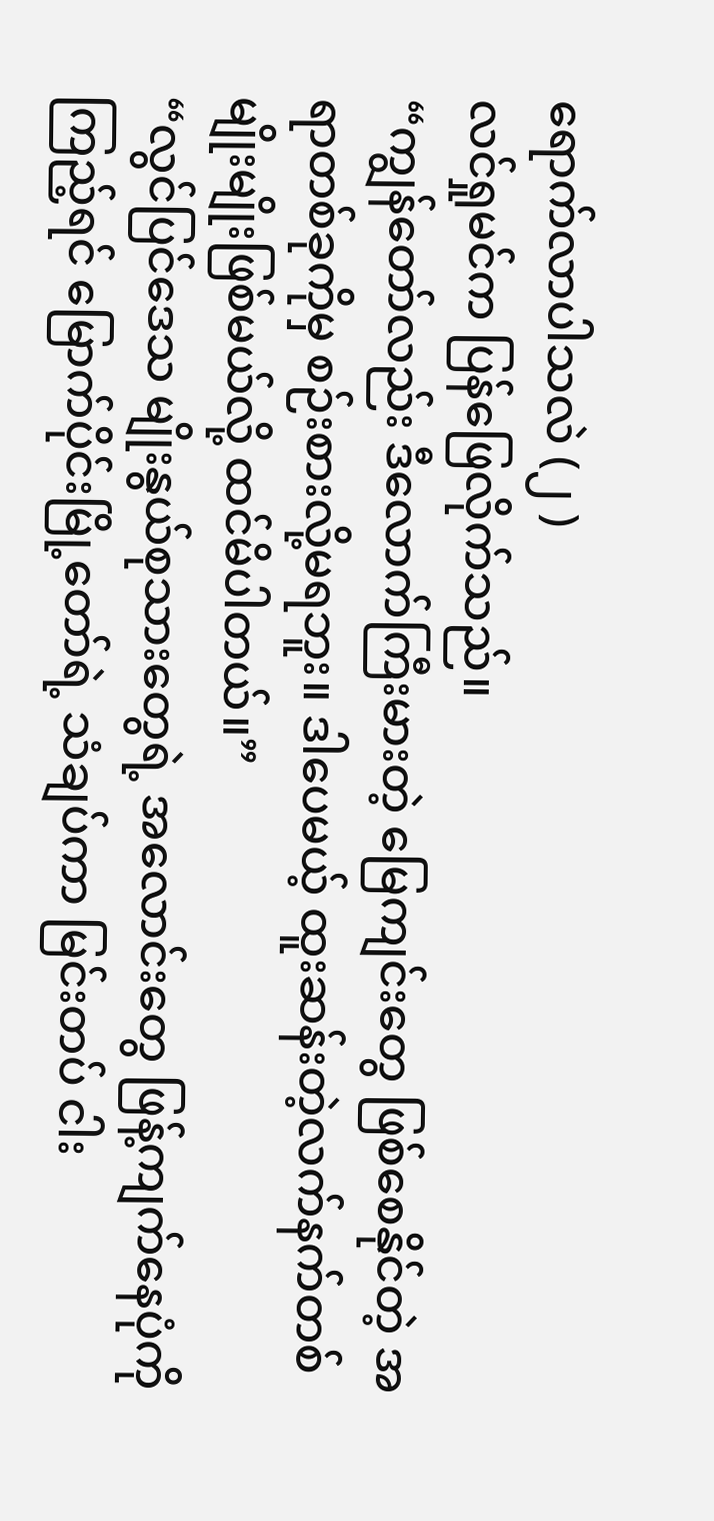ရောက်လာပါသလဲ (၂ )
လင်ရှုမင်က ပြန်ဖြေလိုက်သည်။
“ကျွန်တော်လည်း ဒီလောက်ကြီးမားတဲ့ မြေကျင်းတွေ ဖြစ်စေနိုင်တဲ့ အရာတစ်ခုကိုမှ စဉ်းစားလို့မရဘူး။ ဒါပေမယ့် ထူးဆန်းတဲ့လက်နက်တစ်မျိုးမျိုးဖြစ်မယ်လို့ ထင်မိပါတယ်။”
“လွင်ပြင်ဒေသ မျိုးနွယ်စုသားတွေရဲ့ အလောင်းတွေ ဖြန့်ကျက်နေပုံကို ကြည့်ရင် မြောက်ပိုင်းမြို့တော်ရဲ့ သံချပ်ကာ မြင်းတပ် ငါး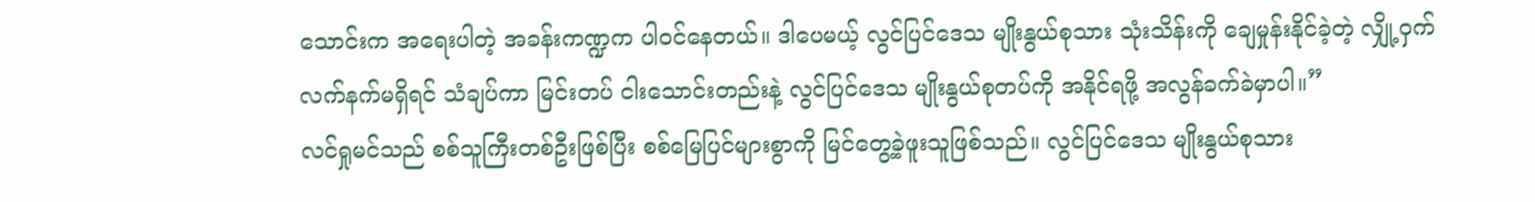သောင်းက အရေးပါတဲ့ အခန်းကဏ္ဍက ပါဝင်နေတယ်။ ဒါပေမယ့် လွင်ပြင်ဒေသ မျိုးနွယ်စုသား သုံးသိန်းကို ချေမှုန်းနိုင်ခဲ့တဲ့ လျှို့ဝှက်လက်နက်မရှိရင် သံချပ်ကာ မြင်းတပ် ငါးသောင်းတည်းနဲ့ လွင်ပြင်ဒေသ မျိုးနွယ်စုတပ်ကို အနိုင်ရဖို့ အလွန်ခက်ခဲမှာပါ။”
လင်ရှုမင်သည် စစ်သူကြီးတစ်ဦးဖြစ်ပြီး စစ်မြေပြင်များစွာကို မြင်တွေ့ခဲ့ဖူးသူဖြစ်သည်။ လွင်ပြင်ဒေသ မျိုးနွယ်စုသား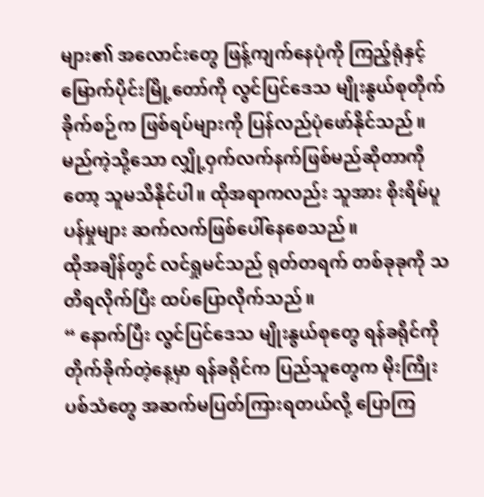များ၏ အလောင်းတွေ ဖြန့်ကျက်နေပုံကို ကြည့်ရုံနှင့် မြောက်ပိုင်းမြို့တော်ကို လွင်ပြင်ဒေသ မျိုးနွယ်စုတိုက်ခိုက်စဉ်က ဖြစ်ရပ်များကို ပြန်လည်ပုံဖော်နိုင်သည်။
မည်ကဲ့သို့သော လျှို့ဝှက်လက်နက်ဖြစ်မည်ဆိုတာကိုတော့ သူမသိနိုင်ပါ။ ထိုအရာကလည်း သူအား စိုးရိမ်ပူပန်မှုများ ဆက်လက်ဖြစ်ပေါ်နေစေသည်။
ထိုအချိန်တွင် လင်ရှုမင်သည် ရုတ်တရက် တစ်ခုခုကို သတိရလိုက်ပြီး ထပ်ပြောလိုက်သည်။
“ နောက်ပြီး လွင်ပြင်ဒေသ မျိုးနွယ်စုတွေ ရန်ခရိုင်ကို တိုက်ခိုက်တဲ့နေ့မှာ ရန်ခရိုင်က ပြည်သူတွေက မိုးကြိုးပစ်သံတွေ အဆက်မပြတ်ကြားရတယ်လို့ ပြောကြ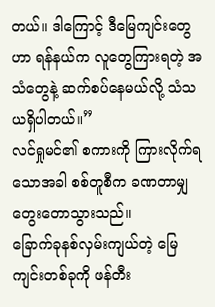တယ်။ ဒါကြောင့် ဒီမြေကျင်းတွေဟာ ရန်နယ်က လူတွေကြားရတဲ့ အသံတွေနဲ့ ဆက်စပ်နေမယ်လို့ သံသယရှိပါတယ်။”
လင်ရှုမင်၏ စကားကို ကြားလိုက်ရသောအခါ စစ်တူစီက ခဏတာမျှ တွေးတောသွားသည်။
ခြောက်ခုနစ်လှမ်းကျယ်တဲ့ မြေကျင်းတစ်ခုကို ဖန်တီး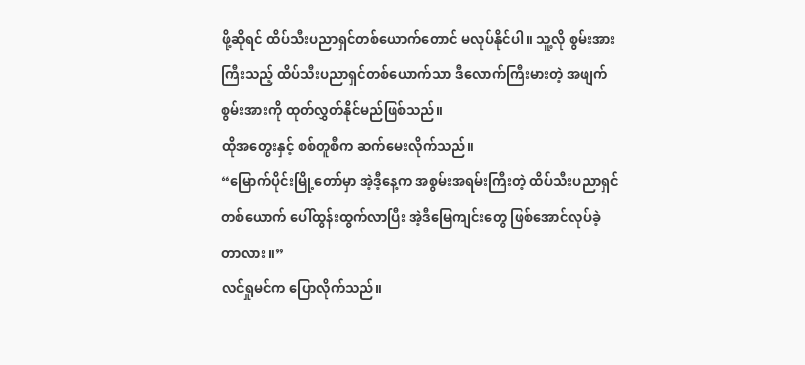ဖို့ဆိုရင် ထိပ်သီးပညာရှင်တစ်ယောက်တောင် မလုပ်နိုင်ပါ။ သူ့လို စွမ်းအားကြီးသည့် ထိပ်သီးပညာရှင်တစ်ယောက်သာ ဒီလောက်ကြီးမားတဲ့ အဖျက်စွမ်းအားကို ထုတ်လွှတ်နိုင်မည်ဖြစ်သည်။
ထိုအတွေးနှင့် စစ်တူစီက ဆက်မေးလိုက်သည်။
“မြောက်ပိုင်းမြို့တော်မှာ အဲ့ဒီ့နေ့က အစွမ်းအရမ်းကြီးတဲ့ ထိပ်သီးပညာရှင်တစ်ယောက် ပေါ်ထွန်းထွက်လာပြီး အဲ့ဒီမြေကျင်းတွေ ဖြစ်အောင်လုပ်ခဲ့တာလား။”
လင်ရှုမင်က ပြောလိုက်သည်။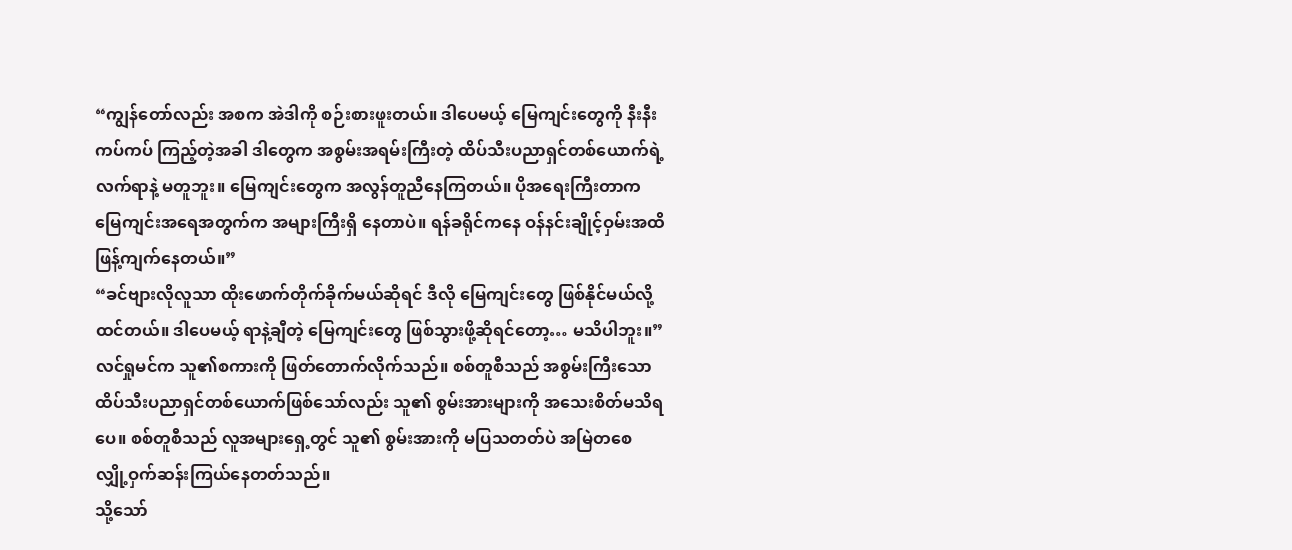“ကျွန်တော်လည်း အစက အဲဒါကို စဉ်းစားဖူးတယ်။ ဒါပေမယ့် မြေကျင်းတွေကို နီးနီးကပ်ကပ် ကြည့်တဲ့အခါ ဒါတွေက အစွမ်းအရမ်းကြီးတဲ့ ထိပ်သီးပညာရှင်တစ်ယောက်ရဲ့ လက်ရာနဲ့ မတူဘူး။ မြေကျင်းတွေက အလွန်တူညီနေကြတယ်။ ပိုအရေးကြီးတာက မြေကျင်းအရေအတွက်က အများကြီးရှိ နေတာပဲ။ ရန်ခရိုင်ကနေ ဝန်နင်းချိုင့်ဝှမ်းအထိ ဖြန့်ကျက်နေတယ်။”
“ခင်ဗျားလိုလူသာ ထိုးဖောက်တိုက်ခိုက်မယ်ဆိုရင် ဒီလို မြေကျင်းတွေ ဖြစ်နိုင်မယ်လို့ ထင်တယ်။ ဒါပေမယ့် ရာနဲ့ချီတဲ့ မြေကျင်းတွေ ဖြစ်သွားဖို့ဆိုရင်တော့… မသိပါဘူး။”
လင်ရှုမင်က သူ၏စကားကို ဖြတ်တောက်လိုက်သည်။ စစ်တူစီသည် အစွမ်းကြီးသော ထိပ်သီးပညာရှင်တစ်ယောက်ဖြစ်သော်လည်း သူ၏ စွမ်းအားများကို အသေးစိတ်မသိရပေ။ စစ်တူစီသည် လူအများရှေ့တွင် သူ၏ စွမ်းအားကို မပြသတတ်ပဲ အမြဲတစေ လျှို့ဝှက်ဆန်းကြယ်နေတတ်သည်။
သို့သော်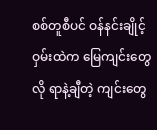စစ်တူစီပင် ဝန်နင်းချိုင့်ဝှမ်းထဲက မြေကျင်းတွေလို ရာနဲ့ချီတဲ့ ကျင်းတွေ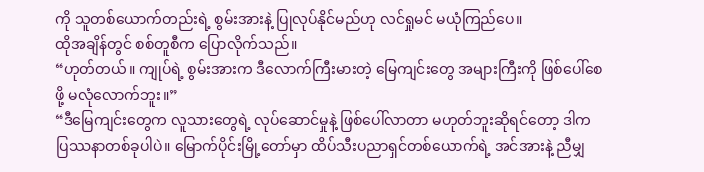ကို သူတစ်ယောက်တည်းရဲ့ စွမ်းအားနဲ့ ပြုလုပ်နိုင်မည်ဟု လင်ရှုမင် မယုံကြည်ပေ။
ထိုအချိန်တွင် စစ်တူစီက ပြောလိုက်သည်။
“ဟုတ်တယ်။ ကျုပ်ရဲ့ စွမ်းအားက ဒီလောက်ကြီးမားတဲ့ မြေကျင်းတွေ အများကြီးကို ဖြစ်ပေါ်စေဖို့ မလုံလောက်ဘူး။”
“ဒီမြေကျင်းတွေက လူသားတွေရဲ့ လုပ်ဆောင်မှုနဲ့ ဖြစ်ပေါ်လာတာ မဟုတ်ဘူးဆိုရင်တော့ ဒါက ပြဿနာတစ်ခုပါပဲ။ မြောက်ပိုင်းမြို့တော်မှာ ထိပ်သီးပညာရှင်တစ်ယောက်ရဲ့ အင်အားနဲ့ ညီမျှ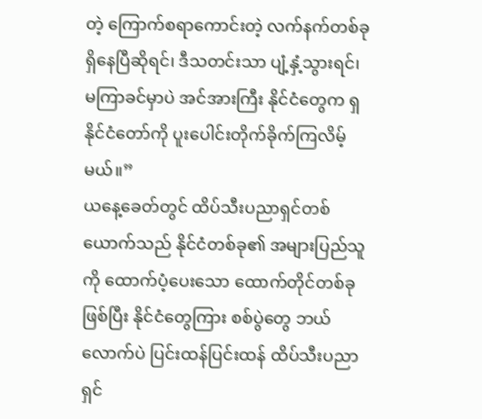တဲ့ ကြောက်စရာကောင်းတဲ့ လက်နက်တစ်ခု ရှိနေပြီဆိုရင်၊ ဒီသတင်းသာ ပျံ့နှံ့သွားရင်၊ မကြာခင်မှာပဲ အင်အားကြီး နိုင်ငံတွေက ရှနိုင်ငံတော်ကို ပူးပေါင်းတိုက်ခိုက်ကြလိမ့်မယ်။”
ယနေ့ခေတ်တွင် ထိပ်သီးပညာရှင်တစ်ယောက်သည် နိုင်ငံတစ်ခု၏ အများပြည်သူကို ထောက်ပံ့ပေးသော ထောက်တိုင်တစ်ခုဖြစ်ပြီး နိုင်ငံတွေကြား စစ်ပွဲတွေ ဘယ်လောက်ပဲ ပြင်းထန်ပြင်းထန် ထိပ်သီးပညာရှင်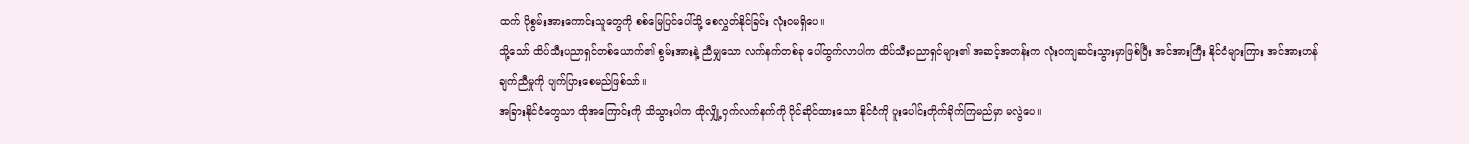ထက် ပိုစွမ်းအားကောင်းသူတွေကို စစ်မြေပြင်ပေါ်သို့ စေလွှတ်နိုင်ခြင်း လုံးဝမရှိပေ။
သို့သော် ထိပ်သီးပညာရှင်တစ်ယောက်၏ စွမ်းအားနဲ့ ညီမျှသော လက်နက်တစ်ခု ပေါ်ထွက်လာပါက ထိပ်သီးပညာရှင်များ၏ အဆင့်အတန်းက လုံးဝကျဆင်းသွားမှာဖြစ်ပြီး အင်အားကြီး နိုင်ငံများကြား အင်အားဟန်ချက်ညီမှုကို ပျက်ပြားစေမည်ဖြစ်သာ်။
အခြားနိုင်ငံတွေသာ ထိုအကြောင်းကို သိသွားပါက ထိုလျှို့ဝှက်လက်နက်ကို ပိုင်ဆိုင်ထားသော နိုင်ငံကို ပူးပေါင်းတိုက်ခိုက်ကြမည်မှာ မလွဲပေ။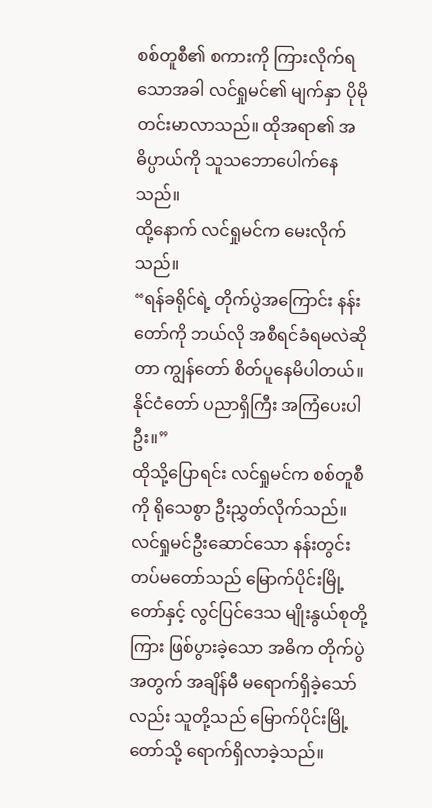စစ်တူစီ၏ စကားကို ကြားလိုက်ရသောအခါ လင်ရှုမင်၏ မျက်နှာ ပိုမိုတင်းမာလာသည်။ ထိုအရာ၏ အဓိပ္ပာယ်ကို သူသဘောပေါက်နေသည်။
ထို့နောက် လင်ရှုမင်က မေးလိုက်သည်။
“ရန်ခရိုင်ရဲ့ တိုက်ပွဲအကြောင်း နန်းတော်ကို ဘယ်လို အစီရင်ခံရမလဲဆိုတာ ကျွန်တော် စိတ်ပူနေမိပါတယ်။ နိုင်ငံတော် ပညာရှိကြီး အကြံပေးပါဦး။”
ထိုသို့ပြောရင်း လင်ရှုမင်က စစ်တူစီကို ရိုသေစွာ ဦးညွှတ်လိုက်သည်။
လင်ရှုမင်ဦးဆောင်သော နန်းတွင်းတပ်မတော်သည် မြောက်ပိုင်းမြို့တော်နှင့် လွင်ပြင်ဒေသ မျိုးနွယ်စုတို့ကြား ဖြစ်ပွားခဲ့သော အဓိက တိုက်ပွဲအတွက် အချိန်မီ မရောက်ရှိခဲ့သော်လည်း သူတို့သည် မြောက်ပိုင်းမြို့တော်သို့ ရောက်ရှိလာခဲ့သည်။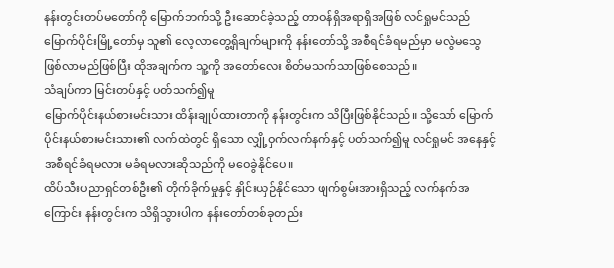နန်းတွင်းတပ်မတော်ကို မြောက်ဘက်သို့ ဦးဆောင်ခဲ့သည့် တာဝန်ရှိအရာရှိအဖြစ် လင်ရှုမင်သည် မြောက်ပိုင်းမြို့တော်မှ သူ၏ လေ့လာတွေ့ရှိချက်များကို နန်းတော်သို့ အစီရင်ခံရမည်မှာ မလွဲမသွေ ဖြစ်လာမည်ဖြစ်ပြီး ထိုအချက်က သူ့ကို အတော်လေး စိတ်မသက်သာဖြစ်စေသည်။
သံချပ်ကာ မြင်းတပ်နှင့် ပတ်သက်၍မူ
မြောက်ပိုင်းနယ်စားမင်းသား ထိန်းချုပ်ထားတာကို နန်းတွင်းက သိပြီးဖြစ်နိုင်သည်။ သို့သော် မြောက်ပိုင်းနယ်စားမင်းသား၏ လက်ထဲတွင် ရှိသော လျှို့ဝှက်လက်နက်နှင့် ပတ်သက်၍မူ လင်ရှုမင် အနေနှင့် အစီရင်ခံရမလား မခံရမလားဆိုသည်ကို မဝေခွဲနိုင်ပေ။
ထိပ်သီးပညာရှင်တစ်ဦး၏ တိုက်ခိုက်မှုနှင့် နှိုင်းယှဉ်နိုင်သော ဖျက်စွမ်းအားရှိသည့် လက်နက်အကြောင်း နန်းတွင်းက သိရှိသွားပါက နန်းတော်တစ်ခုတည်း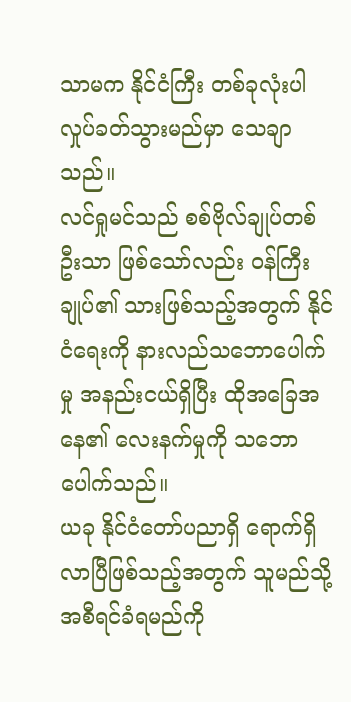သာမက နိုင်ငံကြီး တစ်ခုလုံးပါ လှုပ်ခတ်သွားမည်မှာ သေချာသည်။
လင်ရှုမင်သည် စစ်ဗိုလ်ချုပ်တစ်ဦးသာ ဖြစ်သော်လည်း ဝန်ကြီးချုပ်၏ သားဖြစ်သည့်အတွက် နိုင်ငံရေးကို နားလည်သဘောပေါက်မှု အနည်းငယ်ရှိပြီး ထိုအခြေအနေ၏ လေးနက်မှုကို သဘောပေါက်သည်။
ယခု နိုင်ငံတော်ပညာရှိ ရောက်ရှိလာပြီဖြစ်သည့်အတွက် သူမည်သို့ အစီရင်ခံရမည်ကို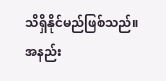သိရှိနိုင်မည်ဖြစ်သည်။
အနည်း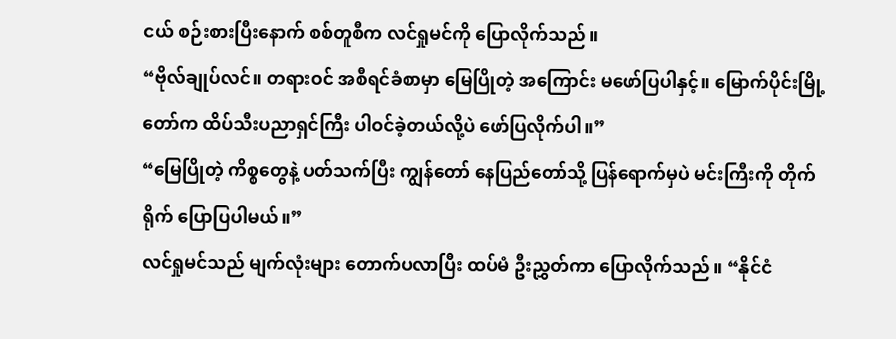ငယ် စဉ်းစားပြီးနောက် စစ်တူစီက လင်ရှုမင်ကို ပြောလိုက်သည်။
“ဗိုလ်ချုပ်လင်။ တရားဝင် အစီရင်ခံစာမှာ မြေပြိုတဲ့ အကြောင်း မဖော်ပြပါနှင့်။ မြောက်ပိုင်းမြို့တော်က ထိပ်သီးပညာရှင်ကြီး ပါဝင်ခဲ့တယ်လို့ပဲ ဖော်ပြလိုက်ပါ။”
“မြေပြိုတဲ့ ကိစ္စတွေနဲ့ ပတ်သက်ပြီး ကျွန်တော် နေပြည်တော်သို့ ပြန်ရောက်မှပဲ မင်းကြီးကို တိုက်ရိုက် ပြောပြပါမယ်။”
လင်ရှုမင်သည် မျက်လုံးများ တောက်ပလာပြီး ထပ်မံ ဦးညွှတ်ကာ ပြောလိုက်သည်။ “နိုင်ငံ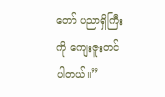တော် ပညာရှိကြီးကို ကျေးဇူးတင်ပါတယ်။”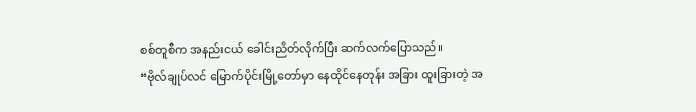စစ်တူစီက အနည်းငယ် ခေါင်းညိတ်လိုက်ပြီး ဆက်လက်ပြောသည်။
“ဗိုလ်ချုပ်လင် မြောက်ပိုင်းမြို့တော်မှာ နေထိုင်နေတုန်း အခြား ထူးခြားတဲ့ အ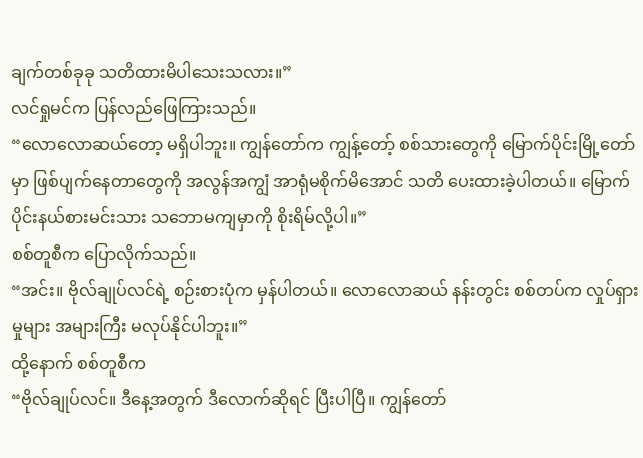ချက်တစ်ခုခု သတိထားမိပါသေးသလား။”
လင်ရှုမင်က ပြန်လည်ဖြေကြားသည်။
“လောလောဆယ်တော့ မရှိပါဘူး။ ကျွန်တော်က ကျွန့်တော့် စစ်သားတွေကို မြောက်ပိုင်းမြို့တော်မှာ ဖြစ်ပျက်နေတာတွေကို အလွန်အကျွံ အာရုံမစိုက်မိအောင် သတိ ပေးထားခဲ့ပါတယ်။ မြောက်ပိုင်းနယ်စားမင်းသား သဘောမကျမှာကို စိုးရိမ်လို့ပါ။”
စစ်တူစီက ပြောလိုက်သည်။
“အင်း။ ဗိုလ်ချုပ်လင်ရဲ့ စဉ်းစားပုံက မှန်ပါတယ်။ လောလောဆယ် နန်းတွင်း စစ်တပ်က လှုပ်ရှားမှုများ အများကြီး မလုပ်နိုင်ပါဘူး။”
ထို့နောက် စစ်တူစီက
“ဗိုလ်ချုပ်လင်။ ဒီနေ့အတွက် ဒီလောက်ဆိုရင် ပြီးပါပြီ။ ကျွန်တော်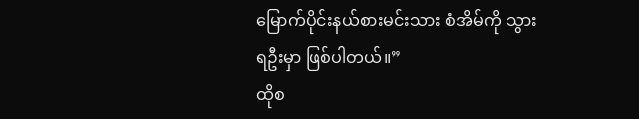မြောက်ပိုင်းနယ်စားမင်းသား စံအိမ်ကို သွားရဦးမှာ ဖြစ်ပါတယ်။”
ထိုစ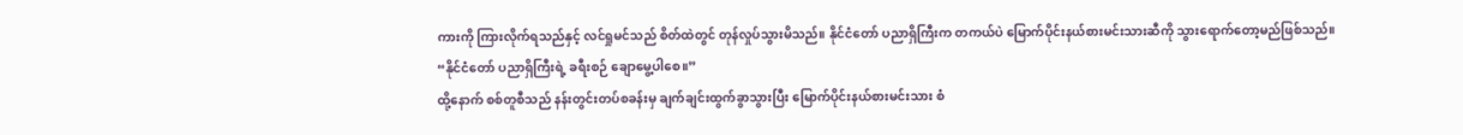ကားကို ကြားလိုက်ရသည်နှင့် လင်ရှုမင်သည် စိတ်ထဲတွင် တုန်လှုပ်သွားမိသည်။ နိုင်ငံတော် ပညာရှိကြီးက တကယ်ပဲ မြောက်ပိုင်းနယ်စားမင်းသားဆီကို သွားရောက်တော့မည်ဖြစ်သည်။
“နိုင်ငံတော် ပညာရှိကြီးရဲ့ ခရီးစဉ် ချောမွေ့ပါစေ။”
ထို့နောက် စစ်တူစီသည် နန်းတွင်းတပ်စခန်းမှ ချက်ချင်းထွက်ခွာသွားပြီး မြောက်ပိုင်းနယ်စားမင်းသား စံ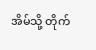အိမ်သို့ တိုက်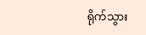ရိုက်သွား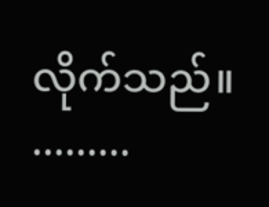လိုက်သည်။
.........